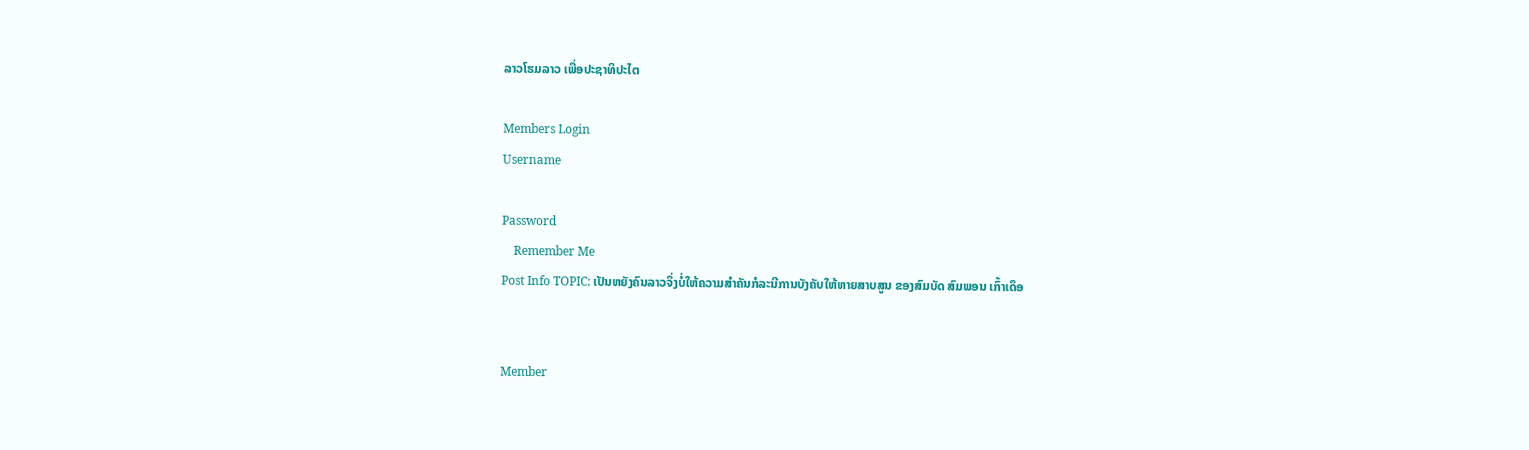ລາວໂຮມລາວ ເພື່ອປະຊາທິປະໄຕ

Members Login
Username

Password
    Remember Me
Post Info TOPIC: ເປັນຫຍັງຄົນລາວຈຶ່ງບໍ່ໃຫ້ຄວາມສຳຄັນກໍລະນີການບັງຄັບໃຫ້ຫາຍສາບສູນ ຂອງສົມບັດ ສົມພອນ ເກົ້າເດຶອ


Member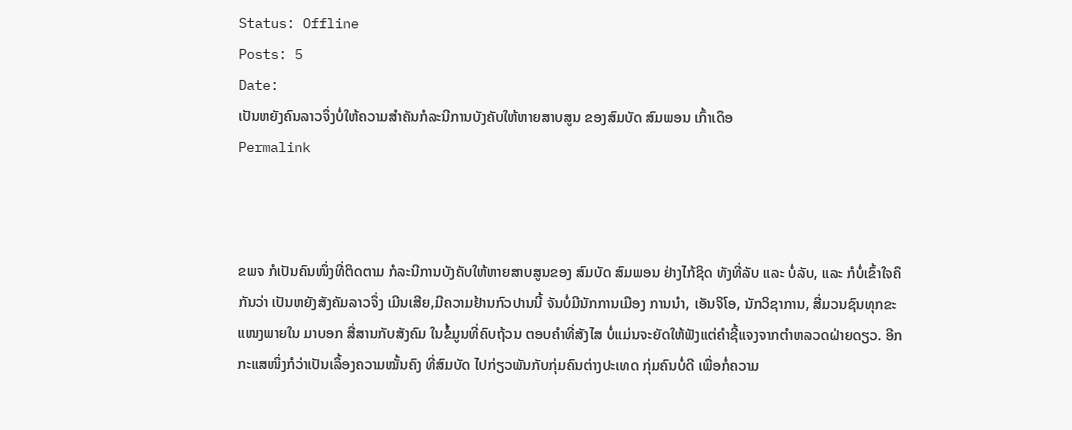Status: Offline
Posts: 5
Date:
ເປັນຫຍັງຄົນລາວຈຶ່ງບໍ່ໃຫ້ຄວາມສຳຄັນກໍລະນີການບັງຄັບໃຫ້ຫາຍສາບສູນ ຂອງສົມບັດ ສົມພອນ ເກົ້າເດຶອ
Permalink



ຂພຈ ກໍເປັນຄົນໜຶ່ງທີ່ຕິດຕາມ ກໍລະນີການບັງຄັບໃຫ້ຫາຍສາບສູນຂອງ ສົມບັດ ສົມພອນ ຢ່າງໄກ້ຊິດ ທັງທີ່ລັບ ແລະ ບໍ່ລັບ, ແລະ ກໍບໍ່ເຂົ້າໃຈຄຶກັນວ່າ ເປັນຫຍັງສັງຄັມລາວຈຶ່ງ ເມີນເສີຍ,ມີຄວາມຢ້ານກົວປານນີ້ ຈັນບໍ່ມີນັກການເມືອງ ການນຳ, ເອັນຈິໂອ, ນັກວິຊາການ, ສື່ມວນຊົນທຸກຂະແໜງພາຍໃນ ມາບອກ ສື່ສານກັບສັງຄົມ ໃນຂໍ້ມູນທີ່ຄົບຖ້ວນ ຕອບຄຳທີ່ສັງໄສ ບໍ່ແມ່ນຈະຍັດໃຫ້ຟັງແຕ່ຄຳຊີ້ແຈງຈາກຕຳຫລວດຝ່າຍດຽວ. ອີກກະແສໜຶ່ງກໍວ່າເປັນເລຶ້ອງຄວາມໝັ້ນຄົງ ທີ່ສົມບັດ ໄປກ່ຽວພັນກັບກຸ່ມຄົນຕ່າງປະເທດ ກຸ່ມຄົນບໍ່ດີ ເພື່ອກໍ່ຄວາມ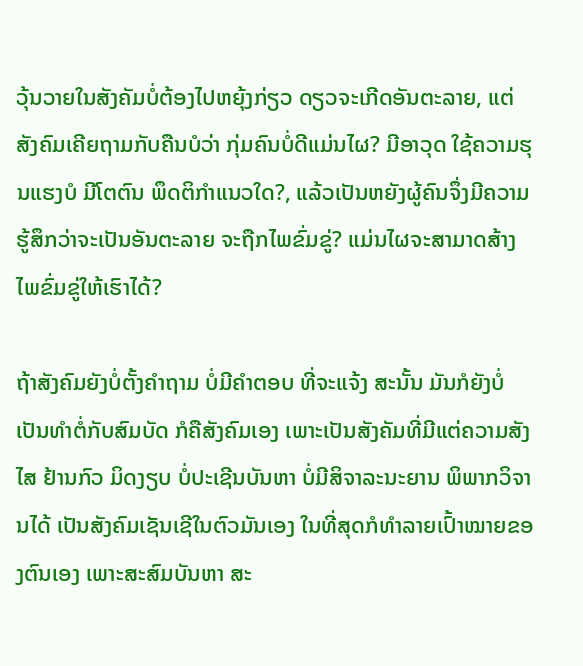ວຸ້ນວາຍໃນສັງຄັມບໍ່ຕ້ອງໄປຫຍຸ້ງກ່ຽວ ດຽວຈະເກີດອັນຕະລາຍ, ແຕ່ສັງຄົມເຄີຍຖາມກັບຄືນບໍວ່າ ກຸ່ມຄົນບໍ່ດີແມ່ນໄຜ? ມີອາວຸດ ໃຊ້ຄວາມຮຸນແຮງບໍ ມີໂຕຕົນ ພຶດຕິກຳແນວໃດ?, ແລ້ວເປັນຫຍັງຜູ້ຄົນຈຶ່ງມີຄວາມຮູ້ສຶກວ່າຈະເປັນອັນຕະລາຍ ຈະຖືກໄພຂົ່ມຂູ່? ແມ່ນໄຜຈະສາມາດສ້າງໄພຂົ່ມຂູ່ໃຫ້ເຮົາໄດ້?

ຖ້າສັງຄົມຍັງບໍ່ຕັ້ງຄຳຖາມ ບໍ່ມີຄຳຕອບ ທີ່ຈະແຈ້ງ ສະນັ້ນ ມັນກໍຍັງບໍ່ເປັນທຳຕໍ່ກັບສົມບັດ ກໍຄືສັງຄົມເອງ ເພາະເປັນສັງຄັມທີ່ມີແຕ່ຄວາມສັງໄສ ຢ້ານກົວ ມິດງຽບ ບໍ່ປະເຊີນບັນຫາ ບໍ່ມີສິຈາລະນະຍານ ພິພາກວິຈານໄດ້ ເປັນສັງຄົມເຊັນເຊີໃນຕົວມັນເອງ ໃນທີ່ສຸດກໍທຳລາຍເປົ້າໝາຍຂອງຕົນເອງ ເພາະສະສົມບັນຫາ ສະ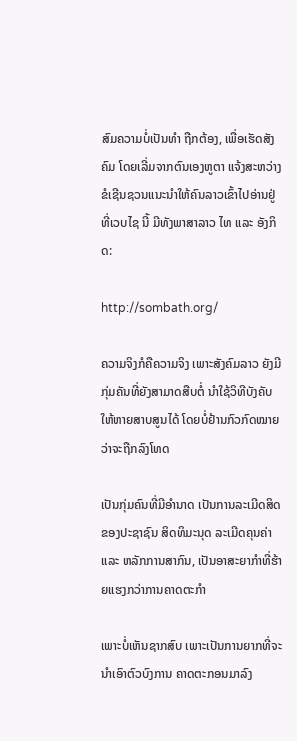ສົມຄວາມບໍ່ເປັນທຳ ຖືກຕ້ອງ, ເພື່ອເຮັດສັງຄົມ ໂດຍເລີ່ມຈາກຕົນເອງຫູຕາ ແຈ້ງສະຫວ່າງ ຂໍເຊີນຊວນແນະນຳໃຫ້ຄົນລາວເຂົ້າໄປອ່ານຢູ່ທີ່ເວບໄຊ ນີ້ ມີທັງພາສາລາວ ໄທ ແລະ ອັງກິດ:

http://sombath.org/

ຄວາມຈິງກໍຄືຄວາມຈິງ ເພາະສັງຄົມລາວ ຍັງມີກຸ່ມຄັນທີ່ຍັງສາມາດສືບຕໍ່ ນຳໃຊ້ວິທີບັງຄັບໃຫ້ຫາຍສາບສູນໄດ້ ໂດຍບໍ່ຢ້ານກົວກົດໝາຍ ວ່າຈະຖືກລົງໂທດ

ເປັນກຸ່ມຄົນທີ່ມີອຳນາດ ເປັນການລະເມີດສິດຂອງປະຊາຊົນ ສິດທິມະນຸດ ລະເມີດຄຸນຄ່າ ແລະ ຫລັກການສາກົນ, ເປັນອາສະຍາກຳທີ່ຮ້າຍແຮງກວ່າການຄາດຕະກຳ

ເພາະບໍ່ເຫັນຊາກສົບ ເພາະເປັນການຍາກທີ່ຈະນຳເອົາຕົວບົງການ ຄາດຕະກອນມາລົງ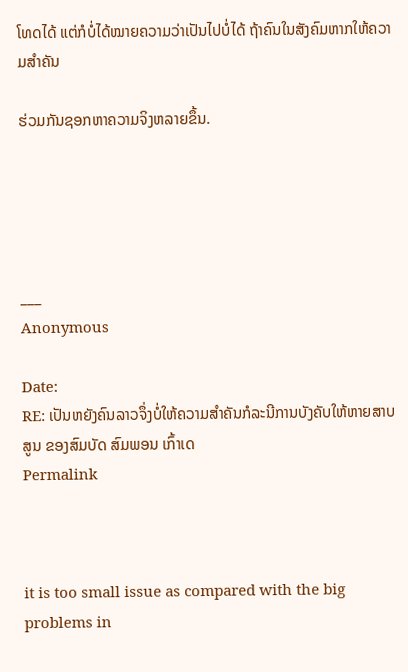ໂທດໄດ້ ແຕ່ກໍບໍ່ໄດ້ໝາຍຄວາມວ່າເປັນໄປບໍ່ໄດ້ ຖ້າຄົນໃນສັງຄົມຫາກໃຫ້ຄວາມສຳຄັນ

ຮ່ວມກັນຊອກຫາຄວາມຈິງຫລາຍຂຶ້ນ.





___
Anonymous

Date:
RE: ເປັນຫຍັງຄົນລາວຈຶ່ງບໍ່ໃຫ້ຄວາມສຳຄັນກໍລະນີການບັງຄັບໃຫ້ຫາຍສາບສູນ ຂອງສົມບັດ ສົມພອນ ເກົ້າເດ
Permalink



it is too small issue as compared with the big problems in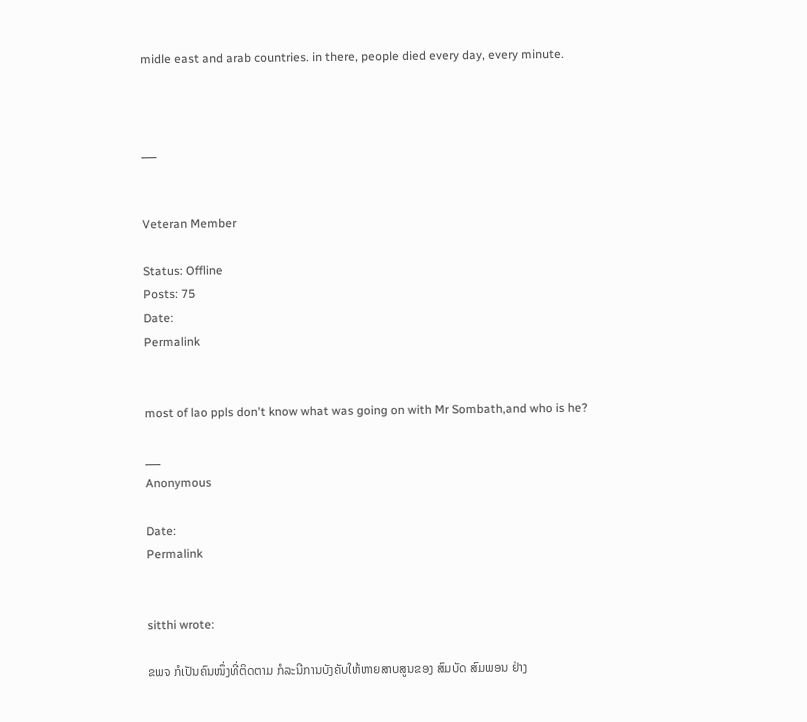midle east and arab countries. in there, people died every day, every minute.



___


Veteran Member

Status: Offline
Posts: 75
Date:
Permalink


most of lao ppls don't know what was going on with Mr Sombath,and who is he?

___
Anonymous

Date:
Permalink


sitthi wrote:

ຂພຈ ກໍເປັນຄົນໜຶ່ງທີ່ຕິດຕາມ ກໍລະນີການບັງຄັບໃຫ້ຫາຍສາບສູນຂອງ ສົມບັດ ສົມພອນ ຢ່າງ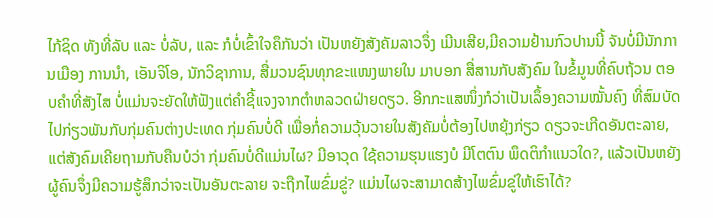ໄກ້ຊິດ ທັງທີ່ລັບ ແລະ ບໍ່ລັບ, ແລະ ກໍບໍ່ເຂົ້າໃຈຄຶກັນວ່າ ເປັນຫຍັງສັງຄັມລາວຈຶ່ງ ເມີນເສີຍ,ມີຄວາມຢ້ານກົວປານນີ້ ຈັນບໍ່ມີນັກການເມືອງ ການນຳ, ເອັນຈິໂອ, ນັກວິຊາການ, ສື່ມວນຊົນທຸກຂະແໜງພາຍໃນ ມາບອກ ສື່ສານກັບສັງຄົມ ໃນຂໍ້ມູນທີ່ຄົບຖ້ວນ ຕອບຄຳທີ່ສັງໄສ ບໍ່ແມ່ນຈະຍັດໃຫ້ຟັງແຕ່ຄຳຊີ້ແຈງຈາກຕຳຫລວດຝ່າຍດຽວ. ອີກກະແສໜຶ່ງກໍວ່າເປັນເລຶ້ອງຄວາມໝັ້ນຄົງ ທີ່ສົມບັດ ໄປກ່ຽວພັນກັບກຸ່ມຄົນຕ່າງປະເທດ ກຸ່ມຄົນບໍ່ດີ ເພື່ອກໍ່ຄວາມວຸ້ນວາຍໃນສັງຄັມບໍ່ຕ້ອງໄປຫຍຸ້ງກ່ຽວ ດຽວຈະເກີດອັນຕະລາຍ, ແຕ່ສັງຄົມເຄີຍຖາມກັບຄືນບໍວ່າ ກຸ່ມຄົນບໍ່ດີແມ່ນໄຜ? ມີອາວຸດ ໃຊ້ຄວາມຮຸນແຮງບໍ ມີໂຕຕົນ ພຶດຕິກຳແນວໃດ?, ແລ້ວເປັນຫຍັງຜູ້ຄົນຈຶ່ງມີຄວາມຮູ້ສຶກວ່າຈະເປັນອັນຕະລາຍ ຈະຖືກໄພຂົ່ມຂູ່? ແມ່ນໄຜຈະສາມາດສ້າງໄພຂົ່ມຂູ່ໃຫ້ເຮົາໄດ້?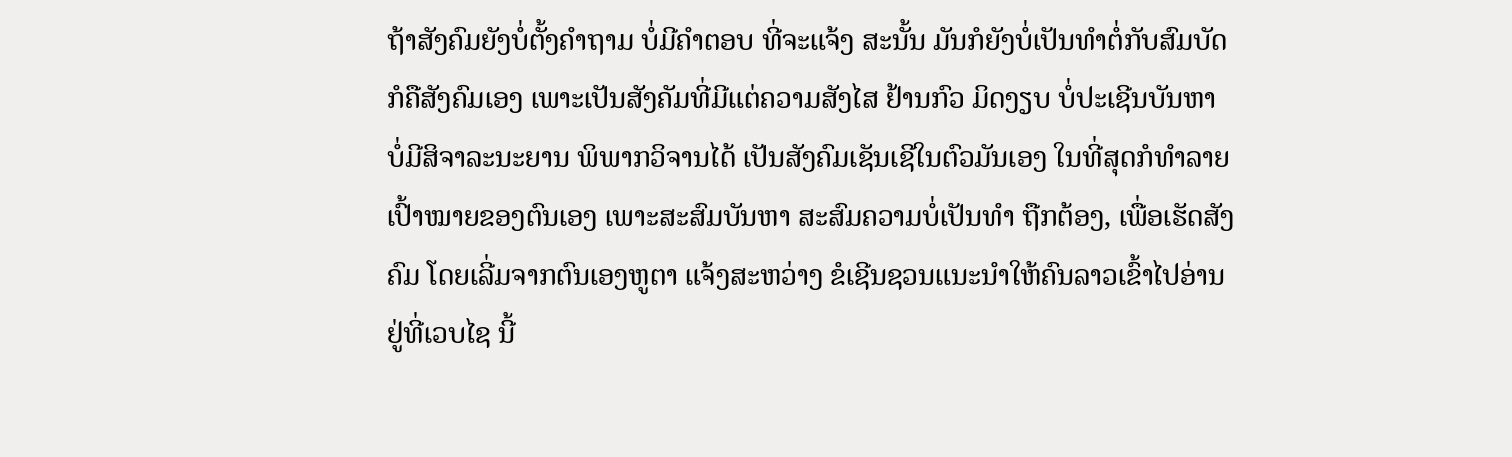ຖ້າສັງຄົມຍັງບໍ່ຕັ້ງຄຳຖາມ ບໍ່ມີຄຳຕອບ ທີ່ຈະແຈ້ງ ສະນັ້ນ ມັນກໍຍັງບໍ່ເປັນທຳຕໍ່ກັບສົມບັດ ກໍຄືສັງຄົມເອງ ເພາະເປັນສັງຄັມທີ່ມີແຕ່ຄວາມສັງໄສ ຢ້ານກົວ ມິດງຽບ ບໍ່ປະເຊີນບັນຫາ ບໍ່ມີສິຈາລະນະຍານ ພິພາກວິຈານໄດ້ ເປັນສັງຄົມເຊັນເຊີໃນຕົວມັນເອງ ໃນທີ່ສຸດກໍທຳລາຍເປົ້າໝາຍຂອງຕົນເອງ ເພາະສະສົມບັນຫາ ສະສົມຄວາມບໍ່ເປັນທຳ ຖືກຕ້ອງ, ເພື່ອເຮັດສັງຄົມ ໂດຍເລີ່ມຈາກຕົນເອງຫູຕາ ແຈ້ງສະຫວ່າງ ຂໍເຊີນຊວນແນະນຳໃຫ້ຄົນລາວເຂົ້າໄປອ່ານຢູ່ທີ່ເວບໄຊ ນີ້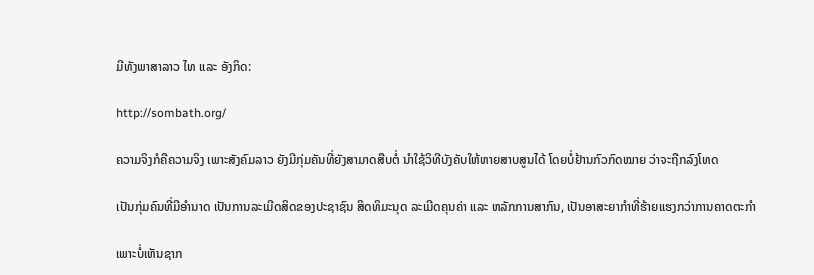ມີທັງພາສາລາວ ໄທ ແລະ ອັງກິດ:

http://sombath.org/

ຄວາມຈິງກໍຄືຄວາມຈິງ ເພາະສັງຄົມລາວ ຍັງມີກຸ່ມຄັນທີ່ຍັງສາມາດສືບຕໍ່ ນຳໃຊ້ວິທີບັງຄັບໃຫ້ຫາຍສາບສູນໄດ້ ໂດຍບໍ່ຢ້ານກົວກົດໝາຍ ວ່າຈະຖືກລົງໂທດ

ເປັນກຸ່ມຄົນທີ່ມີອຳນາດ ເປັນການລະເມີດສິດຂອງປະຊາຊົນ ສິດທິມະນຸດ ລະເມີດຄຸນຄ່າ ແລະ ຫລັກການສາກົນ, ເປັນອາສະຍາກຳທີ່ຮ້າຍແຮງກວ່າການຄາດຕະກຳ

ເພາະບໍ່ເຫັນຊາກ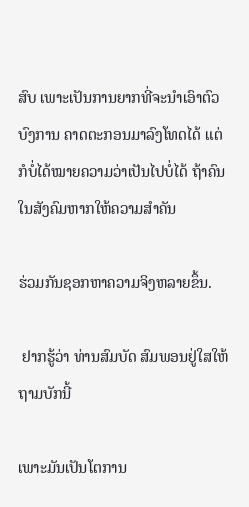ສົບ ເພາະເປັນການຍາກທີ່ຈະນຳເອົາຕົວບົງການ ຄາດຕະກອນມາລົງໂທດໄດ້ ແຕ່ກໍບໍ່ໄດ້ໝາຍຄວາມວ່າເປັນໄປບໍ່ໄດ້ ຖ້າຄົນໃນສັງຄົມຫາກໃຫ້ຄວາມສຳຄັນ

ຮ່ວມກັນຊອກຫາຄວາມຈິງຫລາຍຂຶ້ນ.

 ຢາກຮູ້ວ່າ ທ່ານສົມບັດ ສົມພອນຢູ່ໃສໃຫ້ຖາມບັກນີ້

ເພາະມັນເປັນໂຕການ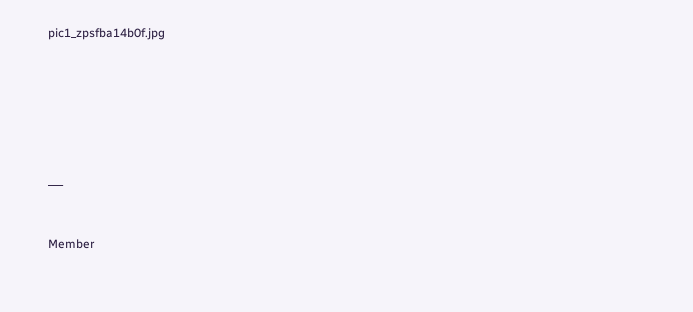pic1_zpsfba14b0f.jpg






___


Member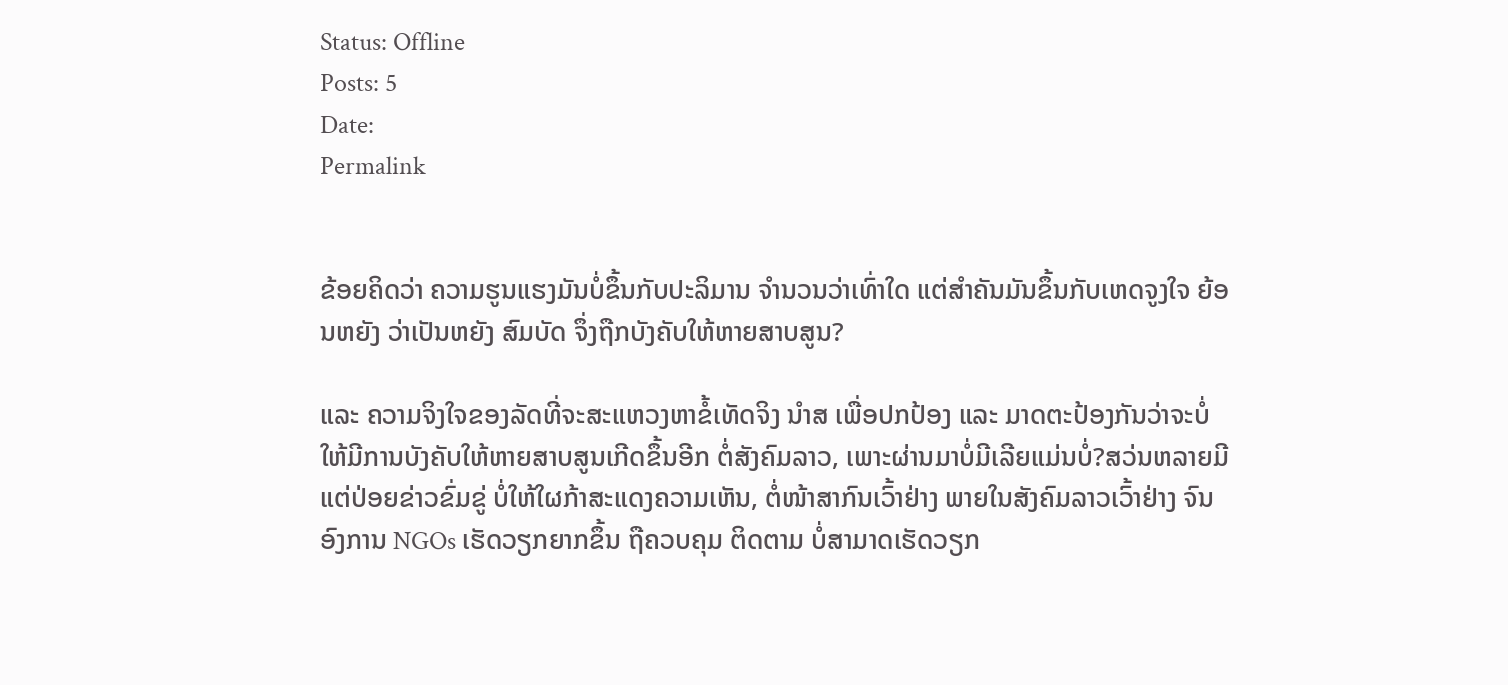Status: Offline
Posts: 5
Date:
Permalink


ຂ້ອຍຄິດວ່າ ຄວາມຮູນແຮງມັນບໍ່ຂຶ້ນກັບປະລິມານ ຈຳນວນວ່າເທົ່າໃດ ແຕ່ສຳຄັນມັນຂຶ້ນກັບເຫດຈູງໃຈ ຍ້ອນຫຍັງ ວ່າເປັນຫຍັງ ສົມບັດ ຈຶ່ງຖືກບັງຄັບໃຫ້ຫາຍສາບສູນ?

ແລະ ຄວາມຈິງໃຈຂອງລັດທີ່ຈະສະແຫວງຫາຂໍ້ເທັດຈິງ ນຳສ ເພື່ອປກປ້ອງ ແລະ ມາດຕະປ້ອງກັນວ່າຈະບໍ່ ໃຫ້ມີການບັງຄັບໃຫ້ຫາຍສາບສູນເກີດຂຶ້ນອີກ ຕໍ່ສັງຄົມລາວ, ເພາະຜ່ານມາບໍ່ມີເລີຍແມ່ນບໍ່?ສວ່ນຫລາຍມີແຕ່ປ່ອຍຂ່າວຂົ່ມຂູ່ ບໍ່ໃຫ້ໃຜກ້າສະແດງຄວາມເຫັນ, ຕໍ່ໜ້າສາກົນເວົ້າຢ່າງ ພາຍໃນສັງຄົມລາວເວົ້າຢ່າງ ຈົນອົງການ NGOs ເຮັດວຽກຍາກຂຶ້ນ ຖືຄວບຄຸມ ຕິດຕາມ ບໍ່ສາມາດເຮັດວຽກ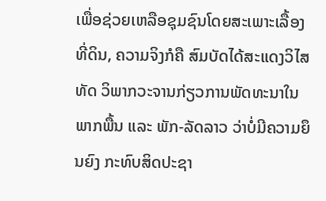ເພື່ອຊ່ວຍເຫລືອຊຸມຊົນໂດຍສະເພາະເລື້ອງທີ່ດິນ, ຄວາມຈິງກໍຄື ສົມບັດໄດ້ສະແດງວິໄສທັດ ວິພາກວະຈານກ່ຽວການພັດທະນາໃນພາກພື້ນ ແລະ ພັກ-ລັດລາວ ວ່າບໍ່ມີຄວາມຍຶນຍົງ ກະທົບສິດປະຊາ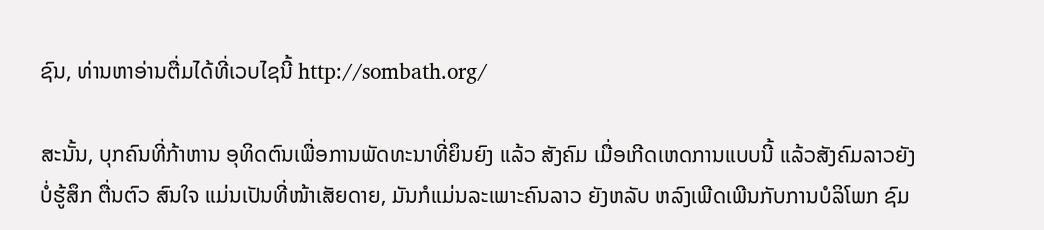ຊົນ, ທ່ານຫາອ່ານຕື່ມໄດ້ທີ່ເວບໄຊນີ້ http://sombath.org/

ສະນັ້ນ, ບຸກຄົນທີ່ກ້າຫານ ອຸທິດຕົນເພື່ອການພັດທະນາທີ່ຍຶນຍົງ ແລ້ວ ສັງຄົມ ເມື່ອເກີດເຫດການແບບນີ້ ແລ້ວສັງຄົມລາວຍັງບໍ່ຮູ້ສຶກ ຕື່ນຕົວ ສົນໃຈ ແມ່ນເປັນທີ່ໜ້າເສັຍດາຍ, ມັນກໍແມ່ນລະເພາະຄົນລາວ ຍັງຫລັບ ຫລົງເພີດເພີນກັບການບໍລິໂພກ ຊົມ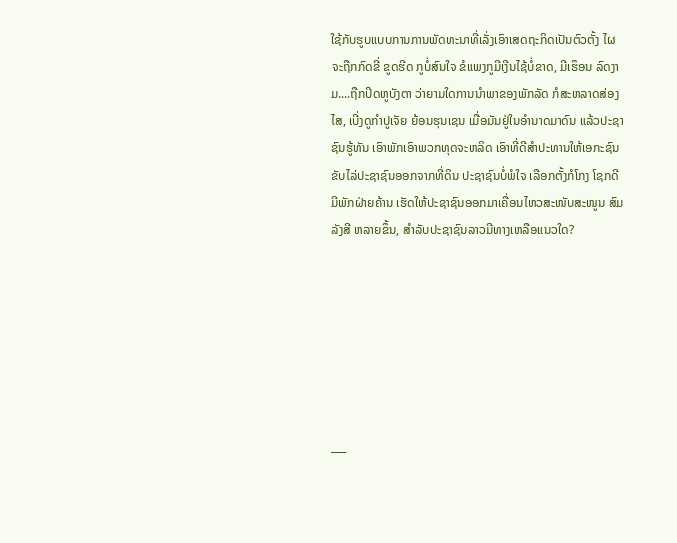ໃຊ້ກັບຮູບແບບການການພັດທະນາທີ່ເລັ່ງເອົາເສດຖະກິດເປັນຕົວຕັ້ງ ໄຜຈະຖືກກົດຂີ່ ຂູດຮີດ ກູບໍ່ສົນໃຈ ຂໍແພງກູມີເງີນໄຊ້ບໍ່ຂາດ, ມີເຮຶອນ ລົດງາມ....ຖືກປິດຫູບັງຕາ ວ່າຍາມໃດການນຳພາຂອງພັກລັດ ກໍສະຫລາດສ່ອງໄສ, ເບີ່ງດູກຳປູເຈັຍ ຍ້ອນຮຸນເຊນ ເມື່ອມັນຢູ່ໃນອຳນາດມາດົນ ແລ້ວປະຊາຊົນຮູ້ທັນ ເອົາພັກເອົາພວກທຸດຈະຫລິດ ເອົາທີ່ດີສຳປະທານໃຫ້ເອກະຊົນ ຂັບໄລ່ປະຊາຊົນອອກຈາກທີ່ດິນ ປະຊາຊົນບໍ່ພໍໃຈ ເລືອກຕັ້ງກໍໂກງ ໂຊກດີມີພັກຝ່າຍຄ້ານ ເຮັດໃຫ້ປະຊາຊົນອອກມາເຄື່ອນໄຫວສະໜັບສະໜູນ ສົມລັງສີ ຫລາຍຂຶ້ນ, ສຳລັບປະຊາຊົນລາວມີທາງເຫລືອແນວໃດ?







___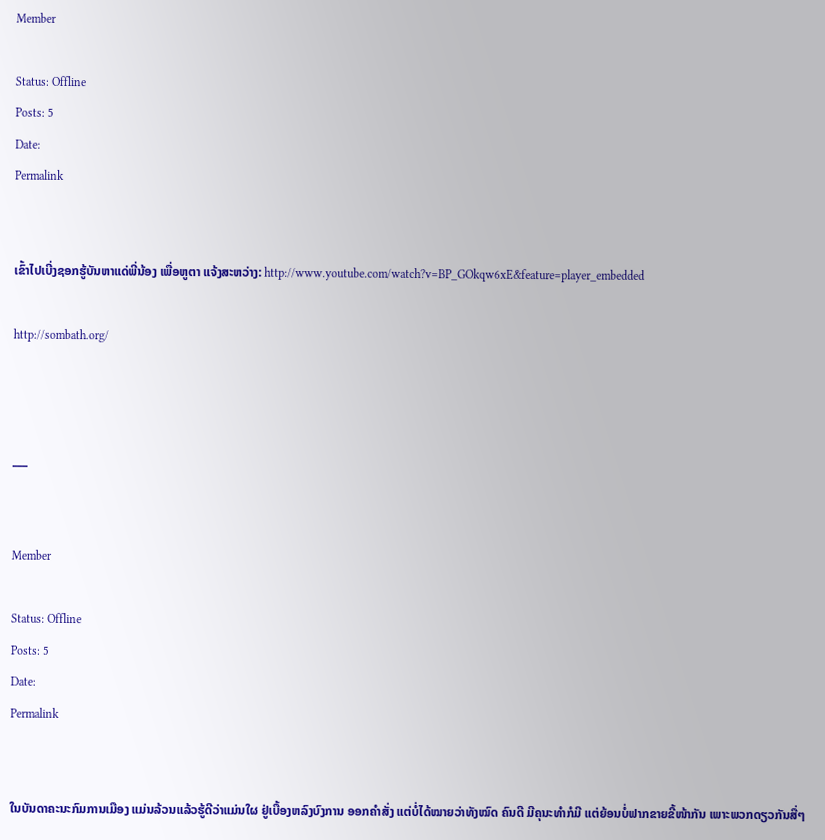Member

Status: Offline
Posts: 5
Date:
Permalink


ເຂົ້າໄປເບີ່ງຊອກຮູ້ບັນຫາແດ່ພີ່ນ້ອງ ເພື່ອຫູຕາ ແຈ້ງສະຫວ່າງ: http://www.youtube.com/watch?v=BP_GOkqw6xE&feature=player_embedded

http://sombath.org/



___


Member

Status: Offline
Posts: 5
Date:
Permalink


ໃນບັນດາຄະນະກົມການເມືອງ ແມ່ນລ້ວນແລ້ວຮູ້ດີວ່າແມ່ນໃຜ ຢູ່ເບື້ອງຫລົງບົງການ ອອກຄຳສັ່ງ ແຕ່ບໍ່ໄດ້ໝາຍວ່າທັງໝົດ ຄົນດີ ມີຄຸນະທຳກໍມີ ແຕ່ຍ້ອນບໍ່ຟາກຂາຍຂີ້ໜ້າກັນ ເພາະພວກດຽວກັນສື່ໆ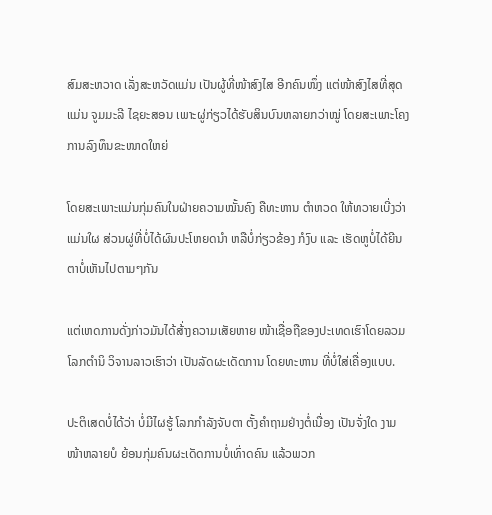ສົມສະຫວາດ ເລັ່ງສະຫວັດແມ່ນ ເປັນຜູ້ທີ່ໜ້າສົງໄສ ອີກຄົນໜຶ່ງ ແຕ່ໜ້າສົງໄສທີ່ສຸດ ແມ່ນ ຈູມມະລີ ໄຊຍະສອນ ເພາະຜູ່ກ່ຽວໄດ້ຮັບສິນບົນຫລາຍກວ່າໝູ່ ໂດຍສະເພາະໂຄງການລົງທຶນຂະໜາດໃຫຍ່

ໂດຍສະເພາະແມ່ນກຸ່ມຄົນໃນຝ່າຍຄວາມໝັ້ນຄົງ ຄືທະຫານ ຕຳຫວດ ໃຫ້ທວາຍເບີ່ງວ່າແມ່ນໃຜ ສ່ວນຜູ່ທີ່ບໍ່ໄດ້ຜົນປະໂຫຍດນຳ ຫລືບໍ່ກ່ຽວຂ້ອງ ກໍງົບ ແລະ ເຮັດຫູບໍ່ໄດ້ຍີນ ຕາບໍ່ເຫັນໄປຕາມໆກັນ

ແຕ່ເຫດການດັ່ງກ່າວມັນໄດ້ສ້່າງຄວາມເສັຍຫາຍ ໜ້າເຊື່ອຖືຂອງປະເທດເຮົາໂດຍລວມ ໂລກຕຳນິ ວິຈານລາວເຮົາວ່າ ເປັນລັດຜະເດັດການ ໂດຍທະຫານ ທີ່ບໍ່ໃສ່ເຄື່ອງແບບ.

ປະຕິເສດບໍ່ໄດ້ວ່າ ບໍ່ມີໄຜຮູ້ ໂລກກຳລັງຈັບຕາ ຕັ້ງຄຳຖາມຢ່າງຕໍ່ເນື່ອງ ເປັນຈັ່ງໃດ ງາມໜ້າຫລາຍບໍ ຍ້ອນກຸ່ມຄົນຜະເດັດການບໍ່ເທົ່າດຄົນ ແລ້ວພວກ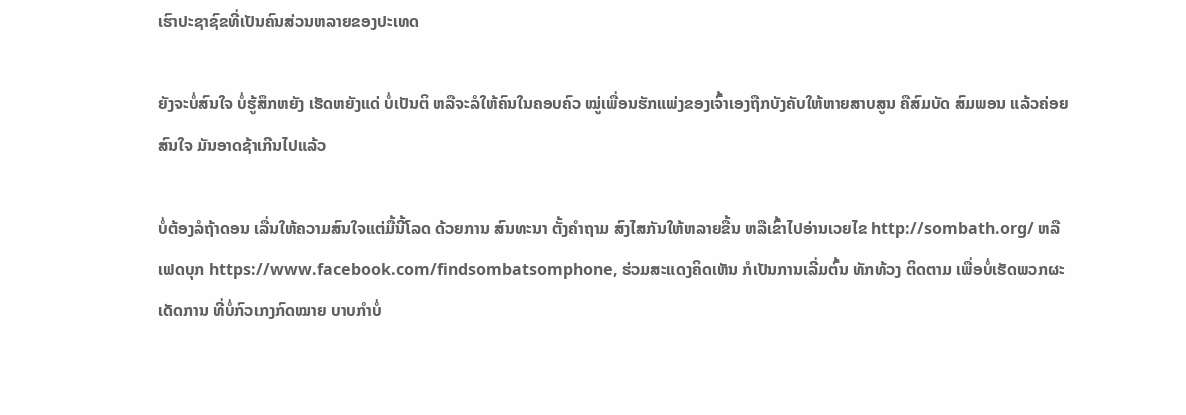ເຮົາປະຊາຊົຂທີ່ເປັນຄົນສ່ວນຫລາຍຂອງປະເທດ

ຍັງຈະບໍ່ສົນໃຈ ບໍ່ຮູ້ສຶກຫຍັງ ເຮັດຫຍັງແດ່ ບໍ່ເປັນຕິ ຫລືຈະລໍໃຫ້ຄົນໃນຄອບຄົວ ໝູ່ເພື່ອນຮັກແພ່ງຂອງເຈົ້າເອງຖືກບັງຄັບໃຫ້ຫາຍສາບສູນ ຄືສົມບັດ ສົມພອນ ແລ້ວຄ່ອຍສົນໃຈ ມັນອາດຊ້າເກີນໄປແລ້ວ

ບໍ່ຕ້ອງລໍຖ້າດອນ ເລື່ນໃຫ້ຄວາມສົນໃຈແຕ່ມື້ນີ້ໂລດ ດ້ວຍການ ສົນທະນາ ຕັ້ງຄຳຖາມ ສົງໄສກັນໃຫ້ຫລາຍຂື້ນ ຫລືເຂົ້າໄປອ່ານເວຍໄຂ http://sombath.org/ ຫລື ເຟດບຸກ https://www.facebook.com/findsombatsomphone, ຮ່ວມສະແດງຄິດເຫັນ ກໍເປັນການເລີ່ມຕົ້ນ ທັກທ້ວງ ຕິດຕາມ ເພື່ອບໍ່ເຮັດພວກຜະເດັດການ ທີ່ບໍ່ກົວເກງກົດໝາຍ ບາບກຳບໍ່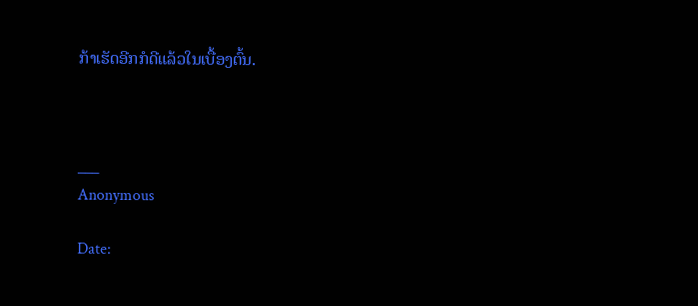ກ້າເຮັດອີກກໍດີແລ້ວໃນເບື້ອງຕົ້ນ.



___
Anonymous

Date: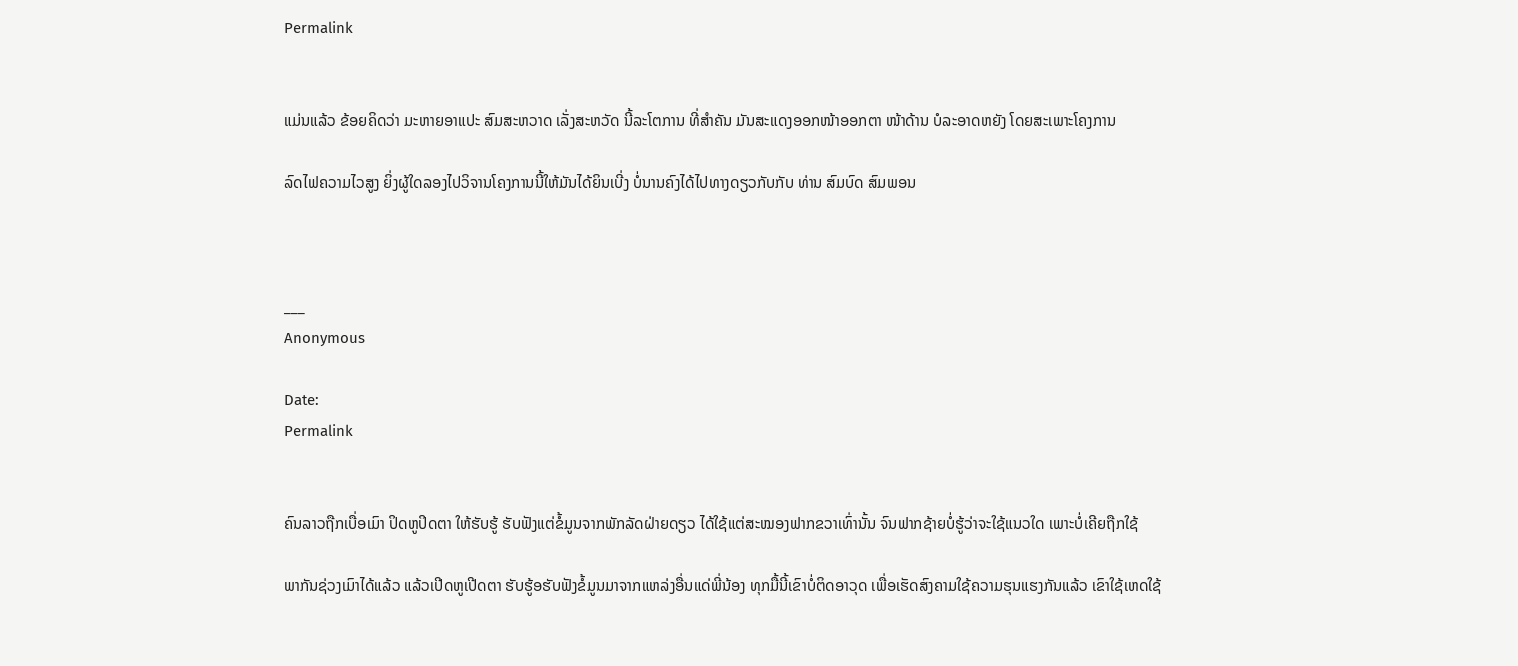Permalink


ແມ່ນແລ້ວ ຂ້ອຍຄິດວ່າ ມະຫາຍອາແປະ ສົມສະຫວາດ ເລັ່ງສະຫວັດ ນີ້ລະໂຕການ ທີ່ສຳຄັນ ມັນສະແດງອອກໜ້າອອກຕາ ໜ້າດ້ານ ບໍລະອາດຫຍັງ ໂດຍສະເພາະໂຄງການ

ລົດໄຟຄວາມໄວສູງ ຍິ່ງຜູ້ໃດລອງໄປວິຈານໂຄງການນີ້ໃຫ້ມັນໄດ້ຍິນເບີ່ງ ບໍ່ນານຄົງໄດ້ໄປທາງດຽວກັບກັບ ທ່ານ ສົມບົດ ສົມພອນ



___
Anonymous

Date:
Permalink


ຄົນລາວຖືກເບື່ອເມົາ ປິດຫູປິດຕາ ໃຫ້ຮັບຮູ້ ຮັບຟັງແຕ່ຂໍ້ມູນຈາກພັກລັດຝ່າຍດຽວ ໄດ້ໃຊ້ແຕ່ສະໝອງຟາກຂວາເທົ່ານັ້ນ ຈົນຟາກຊ້າຍບໍ່ຮູ້ວ່າຈະໃຊ້ແນວໃດ ເພາະບໍ່ເຄີຍຖືກໃຊ້

ພາກັນຊ່ວງເມົາໄດ້ແລ້ວ ແລ້ວເປີດຫູເປີດຕາ ຮັບຮູ້ອຮັບຟັງຂໍ້ມູນມາຈາກແຫລ່ງອື່ນແດ່ພີ່ນ້ອງ ທຸກມື້ນີ້ເຂົາບໍ່ຕິດອາວຸດ ເພື່ອເຮັດສົງຄາມໃຊ້ຄວາມຮຸນແຮງກັນແລ້ວ ເຂົາໃຊ້ເຫດໃຊ້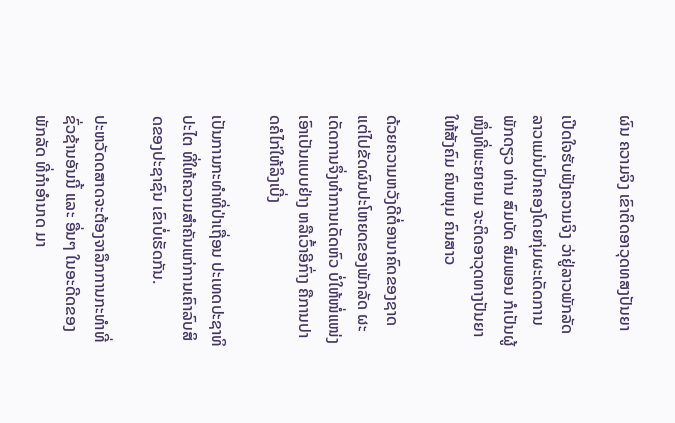ຜົນ ຄວາມຈິງ ເຂົາຕິດອາວຸດທສງປັນຍາ

ເປີດໃຈຮັບຟັງຄວາມຈິງ ວ່າຢູ່ລາວພັກລັດລາວແມ່ນປົກຄອງໂດຍກຸ່ມຜະເດັດການ ພັກດຽວ ທ່ານ ສົມບັດ ສົມພອນ ກໍເປັນຜູ້ໜຶ່ງທີ່ພະຍາຍາມ ຈະຕິດອາວຸດທາງປັນຍາໃຫ້ສັງຄົມ ຄົນໜຸມ ຄົນສາວ

ດ້ວຍຄວາມຫວັງດີຕໍ່ອານາຄົດຂອງຊາດ ແຕ່ໄປຂັດຜົນປະໂຫຍດຂອງພັກລັດ ຜະເດັດການຈຶ່ງທຳການເດັດຫົວ ບໍ່ໃຫ້ໜໍ່ແໜ່ງ ເອົາເປັນແບບຢ່າງ ຫລືເວົ້າອີກົ່າງ ຄືການປາດຄໍໄກ່ໃຫ້ລິງເບີ່ງ

ເປັນການກະທຳທີ່ປ່າເຖື່ອນ ປະເທດປະຊາທິປະໄຕ ທີ່ໃຫ້ຄວາມສຳຄັນແກ່ການເຄົາລົບສິດຂອງປະຊາຊົນ ເຂົາບໍ່ເຮັດກັນ.

ປະຫວັດດສາດຈະຕ້ອງຈາລຶກການກະທຳທີ່ຊົ່ວຊ້ານອັນນີ້ ແລະ ອື່ນໆ ໃນອະດີດຂອງພັກລັດ ທີ່ກຳອຳນາດ ມາ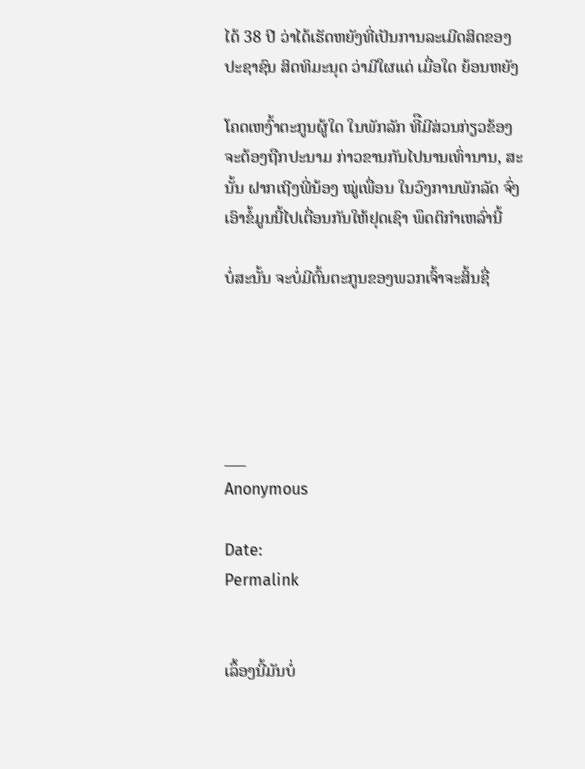ໄດ້ 38 ປີ ວ່າໄດ້ເຮັດຫຍັງທີ່ເປັນການລະເມີດສິດຂອງປະຊາຊົນ ສິດທິມະນຸດ ວ່າມີໃຜແດ່ ເມື່ອໃດ ຍ້ອນຫຍັງ

ໂຄດເຫງົ້າຕະກູນຜູ້ໃດ ໃນພັກລັກ ທີືມີສ່ວນກ່ຽວຂ້ອງຈະຕ້ອງຖືກປະນາມ ກ່າວຂານກັນໄປນານເທົ່ານານ, ສະນັ້ນ ຝາກເຖີງພີ່ນ້ອງ ໝູ່ເພື່ອນ ໃນວົງການພັກລັດ ຈົ່ງເອົາຂໍ້ມູນນີ້ໄປເຕື່ອນກັນໃຫ້ຢຸດເຊົາ ພຶດຕິກຳເຫລົ່ານີ້

ບໍ່ສະນັ້ນ ຈະບໍ່ມີຕົ້ນຕະກູນຂອງພວກເຈົ້າຈະສິ້ນຊື່





___
Anonymous

Date:
Permalink


ເລຶ້ອງນີ້ມັນບໍ່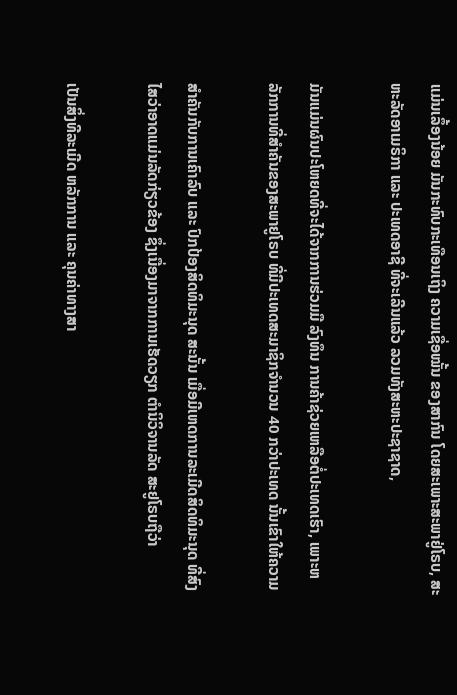ແມ່ນເລຶ້ອງນ້ອຍ ມັນກະທົບກະເທືອນເຖິງ ຄວາມເຊື່ອໝັ້ນ ຂອງສາກົນ ໂດຍສະເພາະສະພາຢູ່ໂຣບ, ສະຫະລັດອາເມຣິກາ ແລະ ປະເທດອາຊີ ທີ່ຈະເລີນແລ້ວ ລວມທັງສະຫະປະຊາຊາດ,

ມັນແມ່ນຜົນປະໂຫຍດທີ່ຈະໄດ້ຈາກການຮ່ວມມື ລົງທຶນ ການຄ້າຊ່ວຍເຫລືອຕໍ່ປະເທດເຮົາ, ເພາະຫລັກການທີ່ສຳຄັນຂອງສະພາຢູໂຣບ ທີ່ມີປະເທດສະມາຊິກຈຳນວນ 40 ກວ່າປະເທດ ນັ້ນເຂົາໃຫ້ຄວາມ

ສຳຄັນກັບການເຄົາລົບ ແລະ ປົກປ້ອງສິດທິມະນຸດ ສະນັ້ນ ເມື່ອມີເຫດການລະເມີດສິດທິມະນຸດ ທີ່ສົງໄສວ່າອາດແມ່ນລັດກ່ຽວຂ້ອງ ຊຶ່ງເນື່ອງມາຈາກການເຮັດວຽກ ຕຳນິວິຈານລັດ ສະຢູໂຣບຖືວ່າ

ເປັນສິ່ງທີລະເມີດ ຫລັກການ ແລະ ຄຸນຄ່າທາງສາ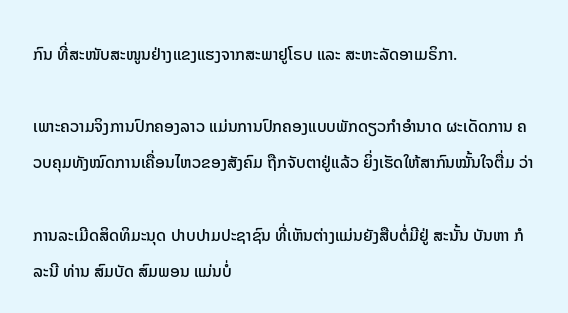ກົນ ທີ່ສະໜັບສະໜູນຢ່າງແຂງແຮງຈາກສະພາຢູໂຣບ ແລະ ສະຫະລັດອາເມຣິກາ.

ເພາະຄວາມຈິງການປົກຄອງລາວ ແມ່ນການປົກຄອງແບບພັກດຽວກຳອຳນາດ ຜະເດັດການ ຄວບຄຸມທັງໝົດການເຄື່ອນໄຫວຂອງສັງຄົມ ຖືກຈັບຕາຢູ່ແລ້ວ ຍິ່ງເຮັດໃຫ້ສາກົນໝັ້ນໃຈຕື່ມ ວ່າ

ການລະເມີດສິດທິມະນຸດ ປາບປາມປະຊາຊົນ ທີ່ເຫັນຕ່າງແມ່ນຍັງສືບຕໍ່ມີຢູ່ ສະນັ້ນ ບັນຫາ ກໍລະນີ ທ່ານ ສົມບັດ ສົມພອນ ແມ່ນບໍ່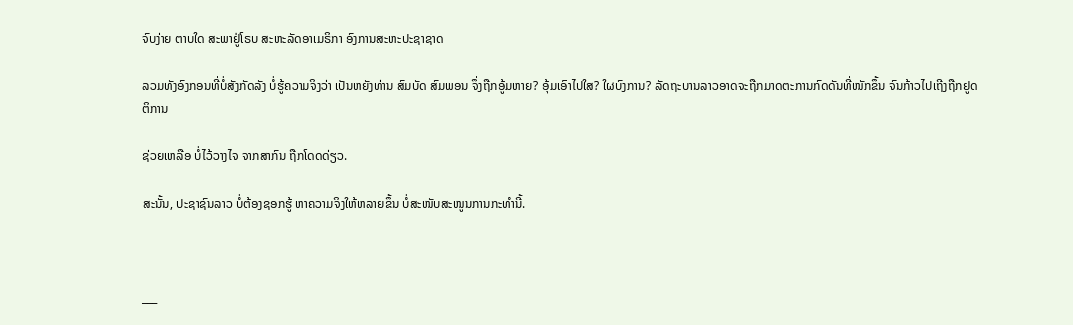ຈົບງ່າຍ ຕາບໃດ ສະພາຢູ່ໂຣບ ສະຫະລັດອາເມຣິກາ ອົງການສະຫະປະຊາຊາດ

ລວມທັງອົງກອນທີ່ບໍ່ສັງກັດລັງ ບໍ່ຮູ້ຄວາມຈິງວ່າ ເປັນຫຍັງທ່ານ ສົມບັດ ສົມພອນ ຈຶ່ງຖືກອູ້ມຫາຍ? ອຸ້ມເອົາໄປໃສ? ໃຜບົງການ? ລັດຖະບານລາວອາດຈະຖືກມາດຕະການກົດດັນທີ່ໜັກຂຶ້ນ ຈົນກ້າວໄປເຖີງຖືກຢູດຕິການ

ຊ່ວຍເຫລືອ ບໍ່ໄວ້ວາງໄຈ ຈາກສາກົນ ຖືກໂດດດ່ຽວ.

ສະນັ້ນ, ປະຊາຊົນລາວ ບໍ່ຕ້ອງຊອກຮູ້ ຫາຄວາມຈິງໃຫ້ຫລາຍຂຶ້ນ ບໍ່ສະໜັບສະໜູນການກະທຳນີ້.



___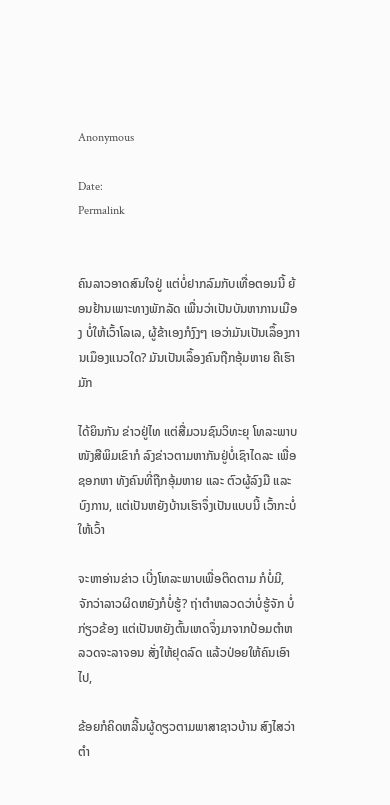Anonymous

Date:
Permalink


ຄົນລາວອາດສົນໃຈຢູ່ ແຕ່ບໍ່ຢາກລົມກັບເທື່ອຕອນນີ້ ຍ້ອນຢ້ານເພາະທາງພັກລັດ ເພື່ນວ່າເປັນບັນຫາການເມືອງ ບໍ່ໃຫ້ເວົ້າໂລເລ, ຜູ້ຂ້າເອງກໍງົງໆ ເອວ່າມັນເປັນເລຶ້ອງການເມຶອງແນວໃດ? ມັນເປັນເລຶ້ອງຄົນຖືກອຸ້ມຫາຍ ຄືເຮົາມັກ

ໄດ້ຍິນກັນ ຂ່າວຢູ່ໄທ ແຕ່ສື່ມວນຊົນວິທະຍຸ ໂທລະພາບ ໜັງສືພິມເຂົາກໍ ລົງຂ່າວຕາມຫາກັນຢູ່ບໍ່ເຊົາໄດລະ ເພື່ອຊອກຫາ ທັງຄົນທີ່ຖືກອຸ້ມຫາຍ ແລະ ຕົວຜູ້ລົງມື ແລະ ບົງການ, ແຕ່ເປັນຫຍັງບ້ານເຮົາຈຶ່ງເປັນແບບນີ້ ເວົ້າກະບໍ່ໃຫ້ເວົ້າ

ຈະຫາອ່ານຂ່າວ ເບີ່ງໂທລະພາບເພື່ອຕິດຕາມ ກໍບໍ່ມີ, ຈັກວ່າລາວຜິດຫຍັງກໍບໍ່ຮູ້? ຖ່າຕຳຫລວດວ່າບໍ່ຮູ້ຈັກ ບໍ່ກ່ຽວຂ້ອງ ແຕ່ເປັນຫຍັງຕົ້ນເຫດຈຶ່ງມາຈາກປ້ອມຕຳຫລວດຈະລາຈອນ ສັ່ງໃຫ້ຢຸດລົດ ແລ້ວປ່ອຍໃຫ້ຄົນເອົາໄປ,

ຂ້ອຍກໍຄິດຫລີ້ນຜູ້ດຽວຕາມພາສາຊາວບ້ານ ສົງໄສວ່າຕຳ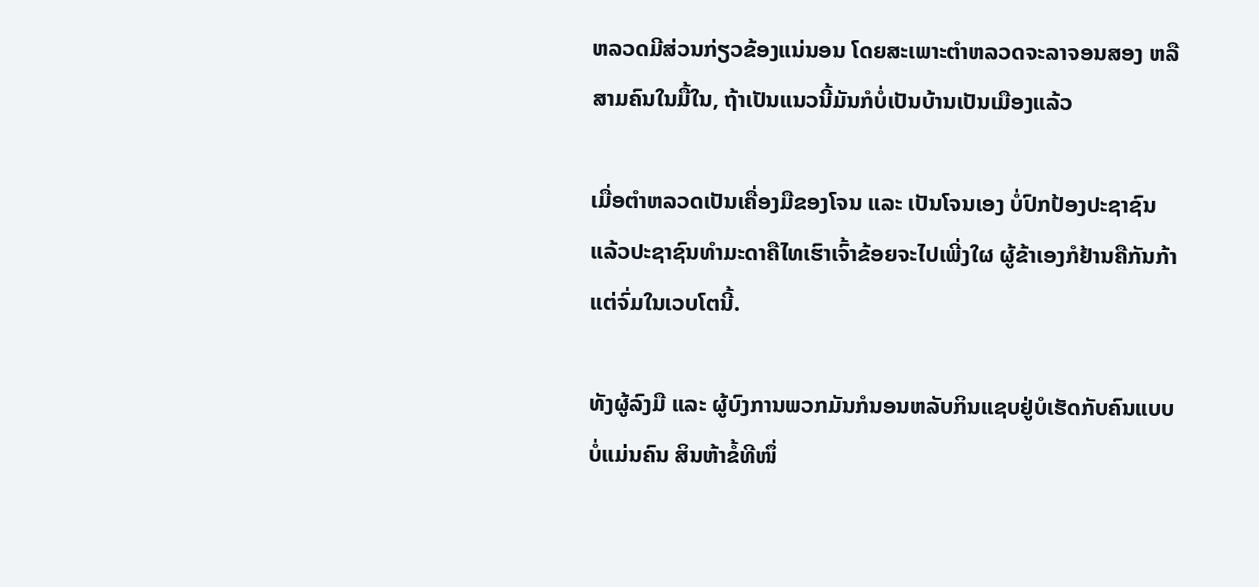ຫລວດມີສ່ວນກ່ຽວຂ້ອງແນ່ນອນ ໂດຍສະເພາະຕຳຫລວດຈະລາຈອນສອງ ຫລືສາມຄົນໃນມື້ໃນ, ຖ້າເປັນແນວນີ້ມັນກໍບໍ່ເປັນບ້ານເປັນເມືອງແລ້ວ

ເມື່ອຕຳຫລວດເປັນເຄື່ອງມືຂອງໂຈນ ແລະ ເປັນໂຈນເອງ ບໍ່ປົກປ້ອງປະຊາຊົນ ແລ້ວປະຊາຊົນທຳມະດາຄືໄທເຮົາເຈົ້າຂ້ອຍຈະໄປເພີ່ງໃຜ ຜູ້ຂ້າເອງກໍຢ້ານຄືກັນກ້າແຕ່ຈົ່ມໃນເວບໂຕນີ້.

ທັງຜູ້ລົງມື ແລະ ຜູ້ບົງການພວກມັນກໍນອນຫລັບກິນແຊບຢູ່ບໍເຮັດກັບຄົນແບບບໍ່ແມ່ນຄົນ ສິນຫ້າຂໍ້ທີໜຶ່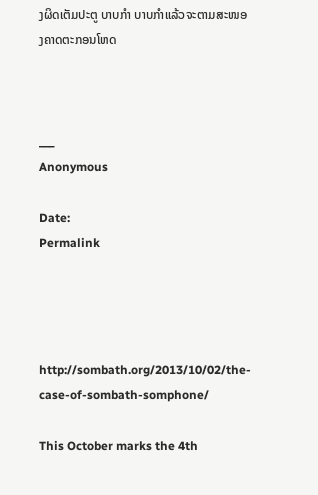ງຜິດເຕັມປະຕູ ບາບກຳ ບາບກຳແລ້ວຈະຕາມສະໜອງຄາດຕະກອນໂຫດ



___
Anonymous

Date:
Permalink




http://sombath.org/2013/10/02/the-case-of-sombath-somphone/

This October marks the 4th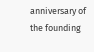anniversary of the founding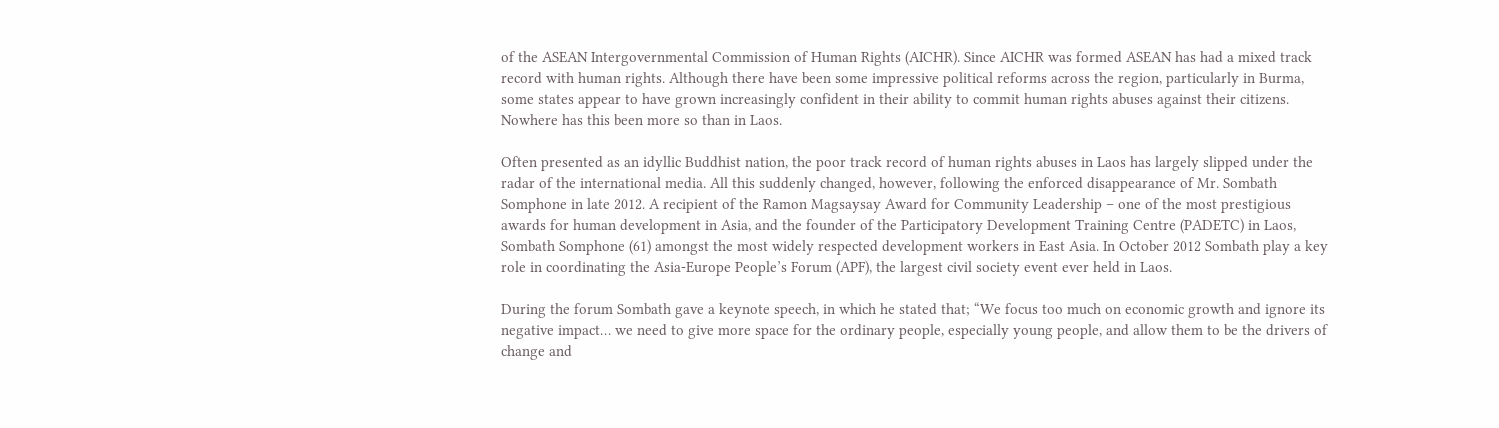of the ASEAN Intergovernmental Commission of Human Rights (AICHR). Since AICHR was formed ASEAN has had a mixed track record with human rights. Although there have been some impressive political reforms across the region, particularly in Burma, some states appear to have grown increasingly confident in their ability to commit human rights abuses against their citizens. Nowhere has this been more so than in Laos.

Often presented as an idyllic Buddhist nation, the poor track record of human rights abuses in Laos has largely slipped under the radar of the international media. All this suddenly changed, however, following the enforced disappearance of Mr. Sombath Somphone in late 2012. A recipient of the Ramon Magsaysay Award for Community Leadership – one of the most prestigious awards for human development in Asia, and the founder of the Participatory Development Training Centre (PADETC) in Laos, Sombath Somphone (61) amongst the most widely respected development workers in East Asia. In October 2012 Sombath play a key role in coordinating the Asia-Europe People’s Forum (APF), the largest civil society event ever held in Laos.

During the forum Sombath gave a keynote speech, in which he stated that; “We focus too much on economic growth and ignore its negative impact… we need to give more space for the ordinary people, especially young people, and allow them to be the drivers of change and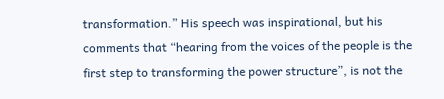transformation.” His speech was inspirational, but his comments that “hearing from the voices of the people is the first step to transforming the power structure”, is not the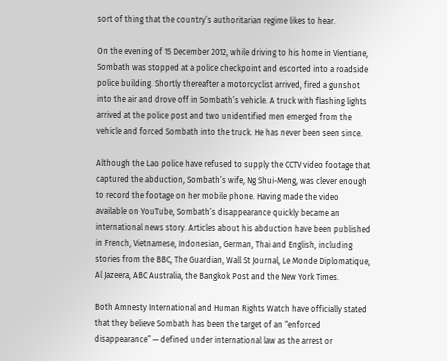sort of thing that the country’s authoritarian regime likes to hear.

On the evening of 15 December 2012, while driving to his home in Vientiane, Sombath was stopped at a police checkpoint and escorted into a roadside police building. Shortly thereafter a motorcyclist arrived, fired a gunshot into the air and drove off in Sombath’s vehicle. A truck with flashing lights arrived at the police post and two unidentified men emerged from the vehicle and forced Sombath into the truck. He has never been seen since.

Although the Lao police have refused to supply the CCTV video footage that captured the abduction, Sombath’s wife, Ng Shui-Meng, was clever enough to record the footage on her mobile phone. Having made the video available on YouTube, Sombath’s disappearance quickly became an international news story. Articles about his abduction have been published in French, Vietnamese, Indonesian, German, Thai and English, including stories from the BBC, The Guardian, Wall St Journal, Le Monde Diplomatique, Al Jazeera, ABC Australia, the Bangkok Post and the New York Times.

Both Amnesty International and Human Rights Watch have officially stated that they believe Sombath has been the target of an “enforced disappearance” — defined under international law as the arrest or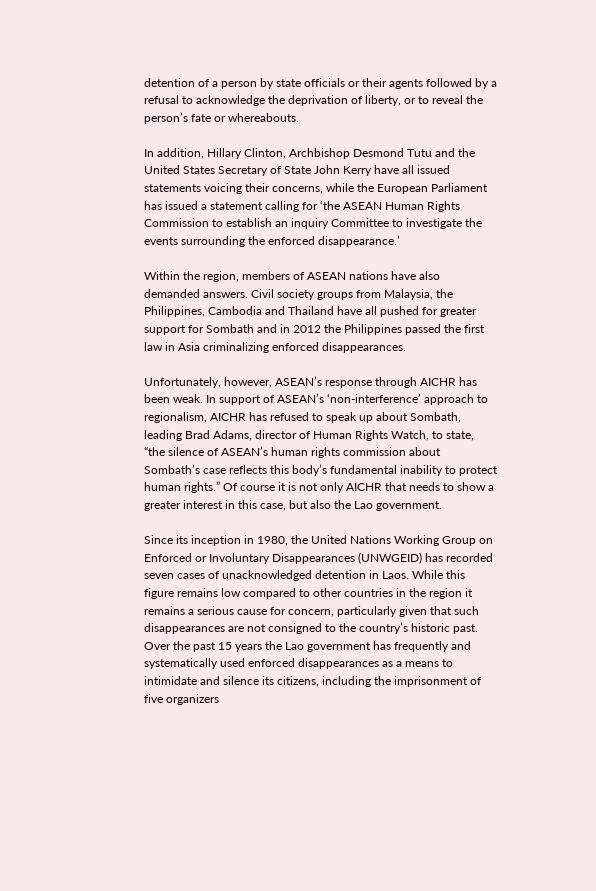detention of a person by state officials or their agents followed by a refusal to acknowledge the deprivation of liberty, or to reveal the person’s fate or whereabouts.

In addition, Hillary Clinton, Archbishop Desmond Tutu and the United States Secretary of State John Kerry have all issued statements voicing their concerns, while the European Parliament has issued a statement calling for ‘the ASEAN Human Rights Commission to establish an inquiry Committee to investigate the events surrounding the enforced disappearance.’

Within the region, members of ASEAN nations have also demanded answers. Civil society groups from Malaysia, the Philippines, Cambodia and Thailand have all pushed for greater support for Sombath and in 2012 the Philippines passed the first law in Asia criminalizing enforced disappearances.

Unfortunately, however, ASEAN’s response through AICHR has been weak. In support of ASEAN’s ‘non-interference’ approach to regionalism, AICHR has refused to speak up about Sombath, leading Brad Adams, director of Human Rights Watch, to state, “the silence of ASEAN’s human rights commission about Sombath’s case reflects this body’s fundamental inability to protect human rights.” Of course it is not only AICHR that needs to show a greater interest in this case, but also the Lao government.

Since its inception in 1980, the United Nations Working Group on Enforced or Involuntary Disappearances (UNWGEID) has recorded seven cases of unacknowledged detention in Laos. While this figure remains low compared to other countries in the region it remains a serious cause for concern, particularly given that such disappearances are not consigned to the country’s historic past. Over the past 15 years the Lao government has frequently and systematically used enforced disappearances as a means to intimidate and silence its citizens, including the imprisonment of five organizers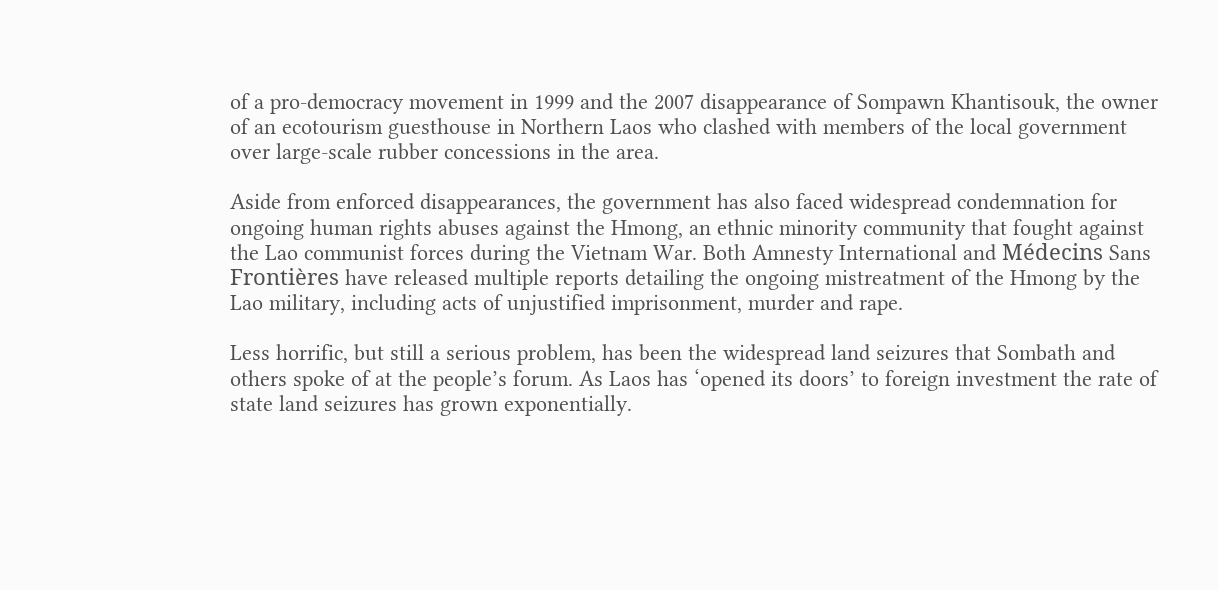of a pro-democracy movement in 1999 and the 2007 disappearance of Sompawn Khantisouk, the owner of an ecotourism guesthouse in Northern Laos who clashed with members of the local government over large-scale rubber concessions in the area.

Aside from enforced disappearances, the government has also faced widespread condemnation for ongoing human rights abuses against the Hmong, an ethnic minority community that fought against the Lao communist forces during the Vietnam War. Both Amnesty International and Médecins Sans Frontières have released multiple reports detailing the ongoing mistreatment of the Hmong by the Lao military, including acts of unjustified imprisonment, murder and rape.

Less horrific, but still a serious problem, has been the widespread land seizures that Sombath and others spoke of at the people’s forum. As Laos has ‘opened its doors’ to foreign investment the rate of state land seizures has grown exponentially.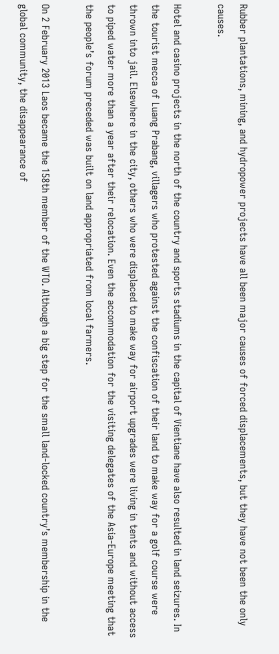Rubber plantations, mining, and hydropower projects have all been major causes of forced displacements, but they have not been the only causes.

Hotel and casino projects in the north of the country and sports stadiums in the capital of Vientiane have also resulted in land seizures. In the tourist mecca of Luang Prabang, villagers who protested against the confiscation of their land to make way for a golf course were thrown into jail. Elsewhere in the city, others who were displaced to make way for airport upgrades were living in tents and without access to piped water more than a year after their relocation. Even the accommodation for the visiting delegates of the Asia-Europe meeting that the people’s forum preceded was built on land appropriated from local farmers.

On 2 February 2013 Laos became the 158th member of the WTO. Although a big step for the small land-locked country’s membership in the global community, the disappearance of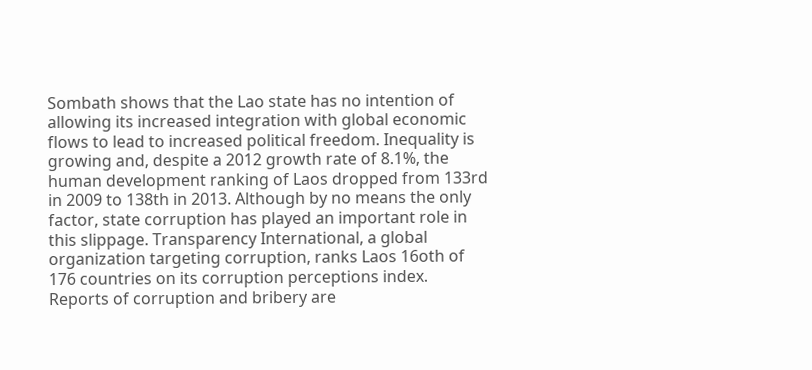Sombath shows that the Lao state has no intention of allowing its increased integration with global economic flows to lead to increased political freedom. Inequality is growing and, despite a 2012 growth rate of 8.1%, the human development ranking of Laos dropped from 133rd in 2009 to 138th in 2013. Although by no means the only factor, state corruption has played an important role in this slippage. Transparency International, a global organization targeting corruption, ranks Laos 16oth of 176 countries on its corruption perceptions index. Reports of corruption and bribery are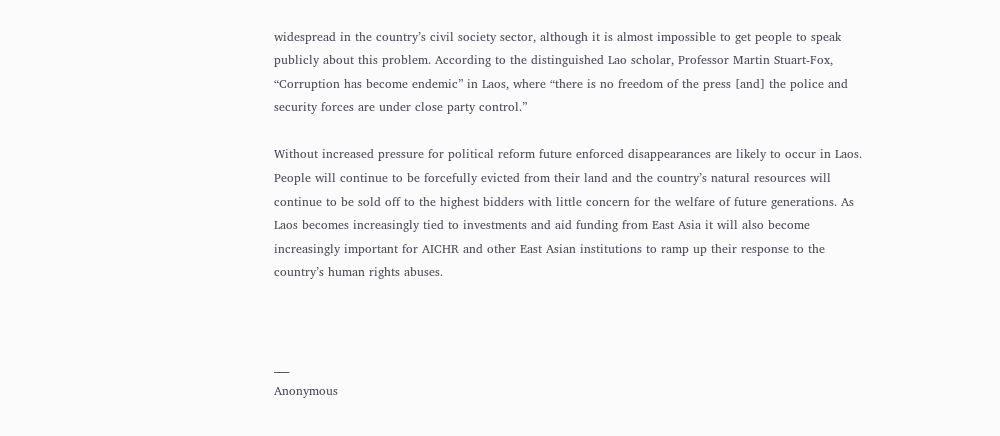widespread in the country’s civil society sector, although it is almost impossible to get people to speak publicly about this problem. According to the distinguished Lao scholar, Professor Martin Stuart-Fox, “Corruption has become endemic” in Laos, where “there is no freedom of the press [and] the police and security forces are under close party control.”

Without increased pressure for political reform future enforced disappearances are likely to occur in Laos. People will continue to be forcefully evicted from their land and the country’s natural resources will continue to be sold off to the highest bidders with little concern for the welfare of future generations. As Laos becomes increasingly tied to investments and aid funding from East Asia it will also become increasingly important for AICHR and other East Asian institutions to ramp up their response to the country’s human rights abuses.



___
Anonymous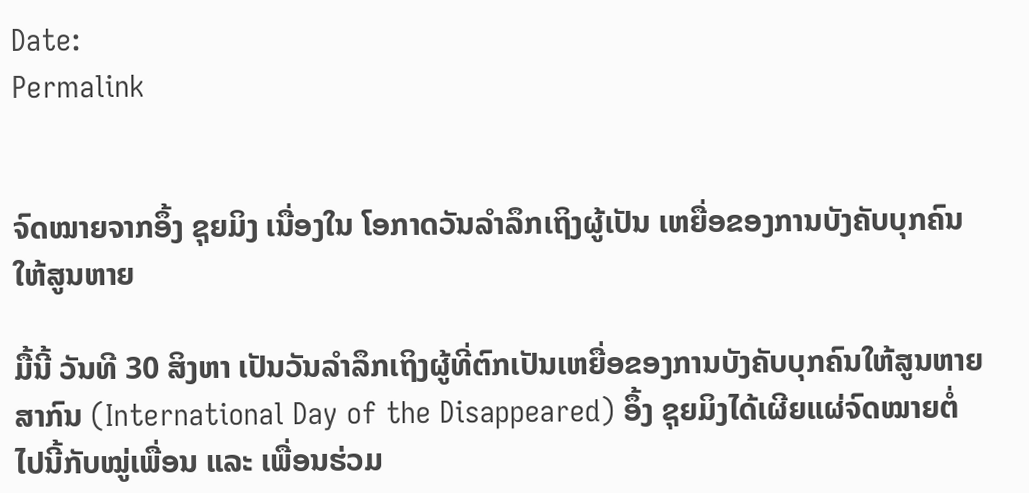Date:
Permalink


ຈົດໝາຍຈາກອຶ້ງ ຊຸຍມິງ ເນື່ອງໃນ ໂອກາດວັນລຳລຶກເຖິງຜູ້ເປັນ ເຫຍື່ອຂອງການບັງຄັບບຸກຄົນ ໃຫ້ສູນຫາຍ

ມື້ນີ້ ວັນທີ 30 ສິງຫາ ເປັນວັນລຳລຶກເຖິງຜູ້ທີ່ຕົກເປັນເຫຍື່ອຂອງການບັງຄັບບຸກຄົນໃຫ້ສູນຫາຍສາກົນ (International Day of the Disappeared) ອຶ້ງ ຊຸຍມິງໄດ້ເຜີຍແຜ່ຈົດໝາຍຕໍ່ໄປນີ້ກັບໝູ່ເພື່ອນ ແລະ ເພື່ອນຮ່ວມ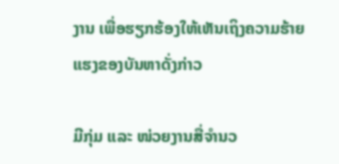ງານ ເພື່ອຮຽກຮ້ອງໃຫ້ເຫັນເຖິງຄວາມຮ້າຍແຮງຂອງບັນຫາດັ່ງກ່າວ

ມີກຸ່ມ ແລະ ໜ່ວຍງານສື່ຈຳນວ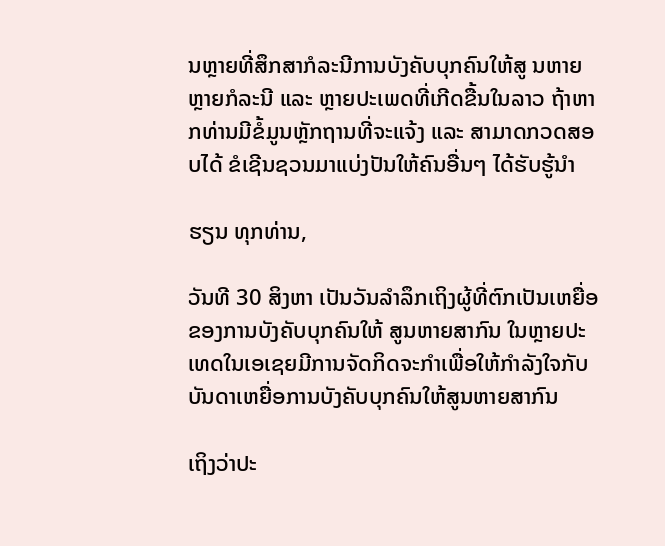ນຫຼາຍທີ່ສຶກສາກໍລະນີການບັງຄັບບຸກຄົນໃຫ້ສູ ນຫາຍຫຼາຍກໍລະນີ ແລະ ຫຼາຍປະເພດທີ່ເກີດຂື້ນໃນລາວ ຖ້າຫາກທ່ານມີຂໍ້ມູນຫຼັກຖານທີ່ຈະແຈ້ງ ແລະ ສາມາດກວດສອບໄດ້ ຂໍເຊີນຊວນມາແບ່ງປັນໃຫ້ຄົນອື່ນໆ ໄດ້ຮັບຮູ້ນຳ

ຮຽນ ທຸກທ່ານ,

ວັນທີ 30 ສິງຫາ ເປັນວັນລຳລຶກເຖິງຜູ້ທີ່ຕົກເປັນເຫຍື່ອຂອງການບັງຄັບບຸກຄົນໃຫ້ ສູນຫາຍສາກົນ ໃນຫຼາຍປະເທດໃນເອເຊຍມີການຈັດກິດຈະກຳເພື່ອໃຫ້ກຳລັງໃຈກັບ ບັນດາເຫຍື່ອການບັງຄັບບຸກຄົນໃຫ້ສູນຫາຍສາກົນ

ເຖິງວ່າປະ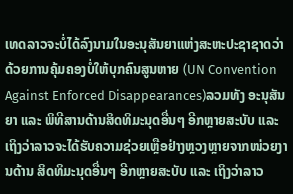ເທດລາວຈະບໍ່ໄດ້ລົງນາມໃນອະນຸສັນຍາແຫ່ງສະຫະປະຊາຊາດວ່າດ້ວຍການຄຸ້ມຄອງບໍ່ໃຫ້ບຸກຄົນສູນຫາຍ (UN Convention Against Enforced Disappearances)ລວມທັງ ອະນຸສັນຍາ ແລະ ພິທີສານດ້ານສິດທິມະນຸດອື່ນໆ ອີກຫຼາຍສະບັບ ແລະ ເຖິງວ່າລາວຈະໄດ້ຮັບຄວາມຊ່ວຍເຫຼືອຢ່າງຫຼວງຫຼາຍຈາກໜ່ວຍງານດ້ານ ສິດທິມະນຸດອື່ນໆ ອີກຫຼາຍສະບັບ ແລະ ເຖິງວ່າລາວ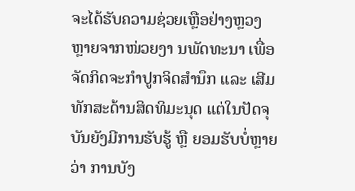ຈະໄດ້ຮັບຄວາມຊ່ວຍເຫຼືອຢ່າງຫຼວງຫຼາຍຈາກໜ່ວຍງາ ນພັດທະນາ ເພື່ອຈັດກິດຈະກຳປູກຈິດສຳນຶກ ແລະ ເສີມທັກສະດ້ານສິດທິມະນຸດ ແຕ່ໃນປັດຈຸບັນຍັງມີການຮັບຮູ້ ຫຼື ຍອມຮັບບໍ່ຫຼາຍວ່າ ການບັງ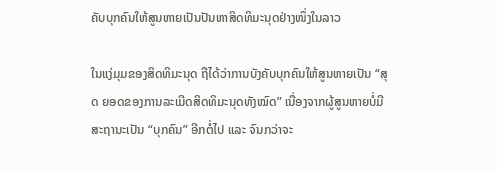ຄັບບຸກຄົນໃຫ້ສູນຫາຍເປັນປັນຫາສິດທິມະນຸດຢ່າງໜຶ່ງໃນລາວ

ໃນແງ່ມຸມຂອງສິດທິມະນຸດ ຖືໄດ້ວ່າການບັງຄັບບຸກຄົນໃຫ້ສູນຫາຍເປັນ “ສຸດ ຍອດຂອງການລະເມີດສິດທິມະນຸດທັງໝົດ” ເນື່ອງຈາກຜູ້ສູນຫາຍບໍ່ມີສະຖານະເປັນ “ບຸກຄົນ” ອີກຕໍ່ໄປ ແລະ ຈົນກວ່າຈະ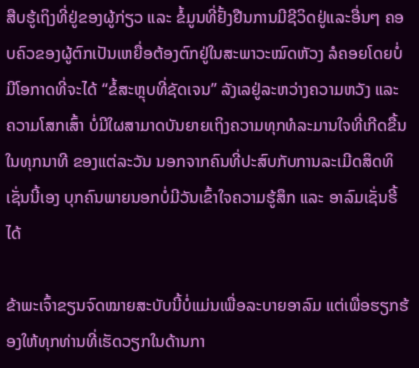ສືບຮູ້ເຖິງທີ່ຢູ່ຂອງຜູ້ກ່ຽວ ແລະ ຂໍ້ມູນທີ່ຢັ້ງຢືນການມີຊີວິດຢູ່ແລະອື່ນໆ ຄອບຄົວຂອງຜູ້ຕົກເປັນເຫຍື່ອຕ້ອງຕົກຢູ່ໃນສະພາວະໝົດຫັວງ ລໍຄອຍໂດຍບໍ່ມີໂອກາດທີ່ຈະໄດ້ “ຂໍ້ສະຫຼຸບທີ່ຊັດເຈນ” ລັງເລຢູ່ລະຫວ່າງຄວາມຫວັງ ແລະ ຄວາມໂສກເສົ້າ ບໍ່ມີໃຜສາມາດບັນຍາຍເຖິງຄວາມທຸກທໍລະມານໃຈທີ່ເກີດຂື້ນໃນທຸກນາທີ ຂອງແຕ່ລະວັນ ນອກຈາກຄົນທີ່ປະສົບກັບການລະເມີດສິດທິເຊັ່ນນີ້ເອງ ບຸກຄົນພາຍນອກບໍ່ມີວັນເຂົ້າໃຈຄວາມຮູ້ສຶກ ແລະ ອາລົມເຊັ່ນຮີ້ໄດ້

ຂ້າພະເຈົ້າຂຽນຈົດໝາຍສະບັບນີ້ບໍ່ແມ່ນເພື່ອລະບາຍອາລົມ ແຕ່ເພື່ອຮຽກຮ້ອງໃຫ້ທຸກທ່ານທີ່ເຮັດວຽກໃນດ້ານກາ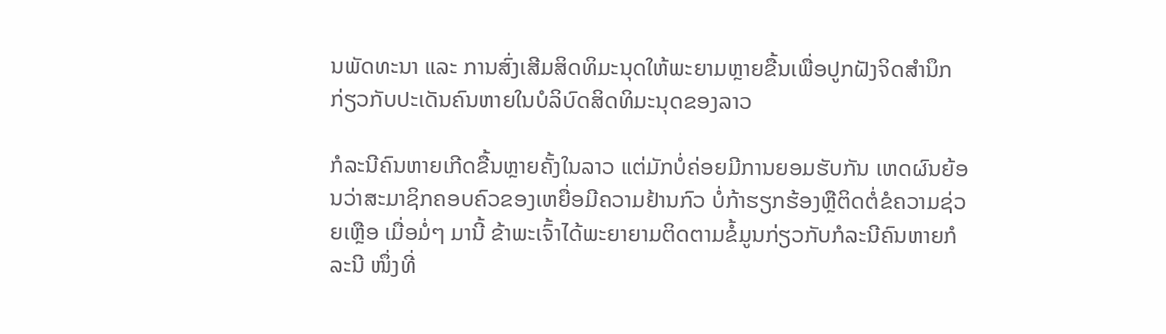ນພັດທະນາ ແລະ ການສົ່ງເສີມສິດທິມະນຸດໃຫ້ພະຍາມຫຼາຍຂື້ນເພື່ອປູກຝັງຈິດສຳນຶກ ກ່ຽວກັບປະເດັນຄົນຫາຍໃນບໍລິບົດສິດທິມະນຸດຂອງລາວ

ກໍລະນີຄົນຫາຍເກີດຂື້ນຫຼາຍຄັ້ງໃນລາວ ແຕ່ມັກບໍ່ຄ່ອຍມີການຍອມຮັບກັນ ເຫດຜົນຍ້ອນວ່າສະມາຊິກຄອບຄົວຂອງເຫຍື່ອມີຄວາມຢ້ານກົວ ບໍ່ກ້າຮຽກຮ້ອງຫຼືຕິດຕໍ່ຂໍຄວາມຊ່ວຍເຫຼືອ ເມື່ອມໍ່ໆ ມານີ້ ຂ້າພະເຈົ້າໄດ້ພະຍາຍາມຕິດຕາມຂໍ້ມູນກ່ຽວກັບກໍລະນີຄົນຫາຍກໍລະນີ ໜຶ່ງທີ່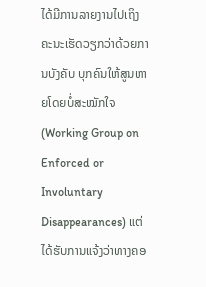ໄດ້ມີການລາຍງານໄປເຖິງຄະນະເຮັດວຽກວ່າດ້ວຍການບັງຄັບ ບຸກຄົນໃຫ້ສູນຫາຍໂດຍບໍ່ສະໝັກໃຈ (Working Group on Enforced or Involuntary Disappearances) ແຕ່ໄດ້ຮັບການແຈ້ງວ່າທາງຄອ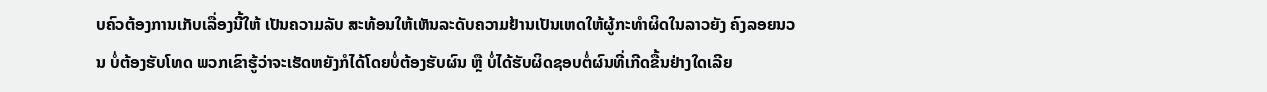ບຄົວຕ້ອງການເກັບເລື່ອງນີ້ໃຫ້ ເປັນຄວາມລັບ ສະທ້ອນໃຫ້ເຫັນລະດັບຄວາມຢ້ານເປັນເຫດໃຫ້ຜູ້ກະທຳຜິດໃນລາວຍັງ ຄົງລອຍນວນ ບໍ່ຕ້ອງຮັບໂທດ ພວກເຂົາຮູ້ວ່າຈະເຮັດຫຍັງກໍໄດ້ໂດຍບໍ່ຕ້ອງຮັບຜົນ ຫຼື ບໍ່ໄດ້ຮັບຜິດຊອບຕໍ່ຜົນທີ່ເກີດຂື້ນຢ່າງໃດເລີຍ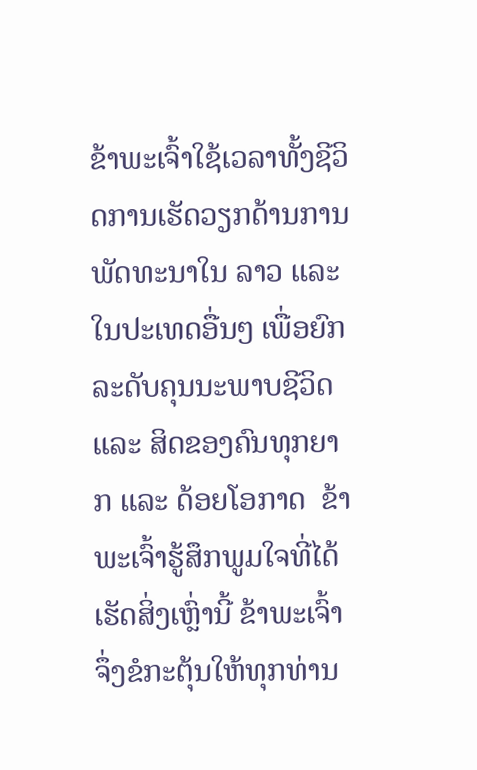ຂ້າພະເຈົ້າໃຊ້ເວລາທັ້ງຊີວິດການເຮັດວຽກດ້ານການພັດທະນາໃນ ລາວ ແລະ ໃນປະເທດອື່ນໆ ເພື່ອຍົກລະດັບຄຸນນະພາບຊີວິດ ແລະ ສິດຂອງຄົນທຸກຍາກ ແລະ ດ້ອຍໂອກາດ  ຂ້າພະເຈົ້າຮູ້ສຶກພູມໃຈທີ່ໄດ້ເຮັດສິ່ງເຫຼົ່ານີ້ ຂ້າພະເຈົ້າຈຶ່ງຂໍກະຕຸ້ນໃຫ້ທຸກທ່ານ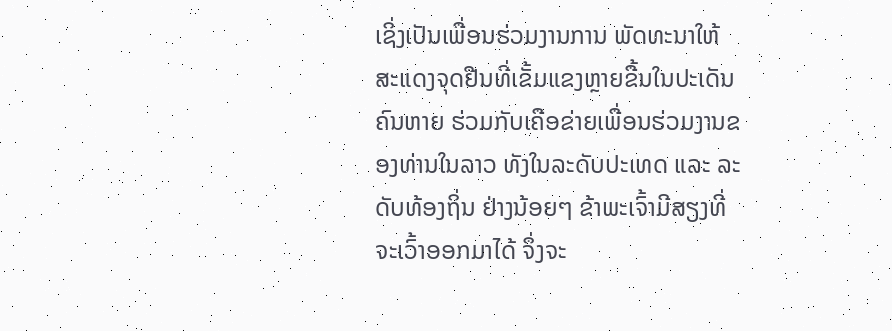ເຊິ່ງເປັນເພື່ອນຮ່ວມງານການ ພັດທະນາໃຫ້ສະແດງຈຸດຢືນທີ່ເຂັ້ມແຂງຫຼາຍຂື້ນໃນປະເດັນຄົນຫາຍ ຮ່ວມກັບເຄືອຂ່າຍເພື່ອນຮ່ວມງານຂອງທ່ານໃນລາວ ທັງໃນລະດັບປະເທດ ແລະ ລະດັບທ້ອງຖິ່ນ ຢ່າງນ້ອຍໆ ຂ້າພະເຈົ້າມີສຽງທີ່ຈະເວົ້າອອກມາໄດ້ ຈຶ່ງຈະ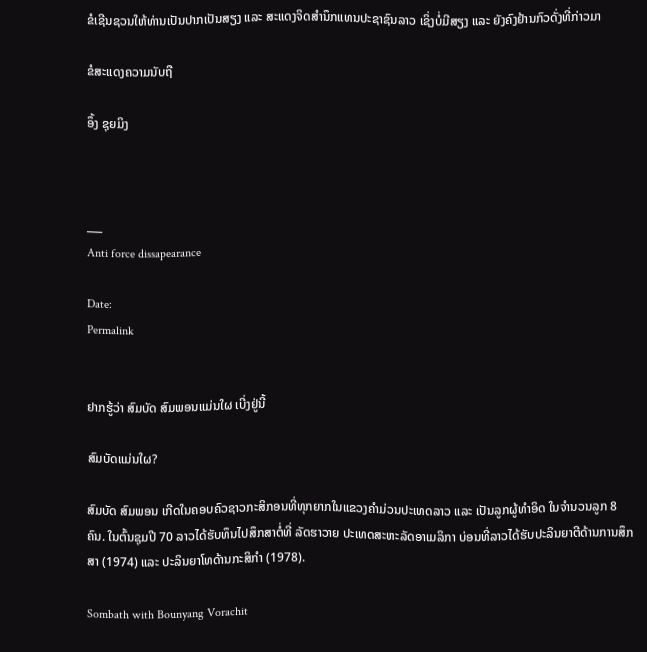ຂໍເຊີນຊວນໃຫ້ທ່ານເປັນປາກເປັນສຽງ ແລະ ສະແດງຈິດສຳນຶກແທນປະຊາຊົນລາວ ເຊິ່ງບໍ່ມີສຽງ ແລະ ຍັງຄົງຢ້ານກົວດັ່ງທີ່ກ່າວມາ

ຂໍສະແດງຄວາມນັບຖື

ອຶ້ງ ຊຸຍມິງ



___
Anti force dissapearance

Date:
Permalink


ຢາກຮູ້ວ່າ ສົມບັດ ສົມພອນແມ່ນໃຜ ເບີ່ງຢູ່ນີ້

ສົມບັດແມ່ນໃຜ?

ສົມບັດ ສົມພອນ ເກີດໃນຄອບຄົວຊາວກະສິກອນທີ່ທຸກຍາກໃນແຂວງຄຳມ່ວນປະເທດລາວ ແລະ ເປັນລູກຜູ້ທຳອິດ ໃນຈຳນວນລູກ 8 ຄົນ. ໃນຕົ້ນຊຸມປີ 70 ລາວໄດ້ຮັບທຶນໄປສຶກສາຕໍ່ທີ່ ລັດຮາວາຍ ປະເທດສະຫະລັດອາເມລິກາ ບ່ອນທີ່ລາວໄດ້ຮັບປະລິນຍາຕີດ້ານການສຶກສາ (1974) ແລະ ປະລິນຍາໂທດ້ານກະສິກຳ (1978).

Sombath with Bounyang Vorachit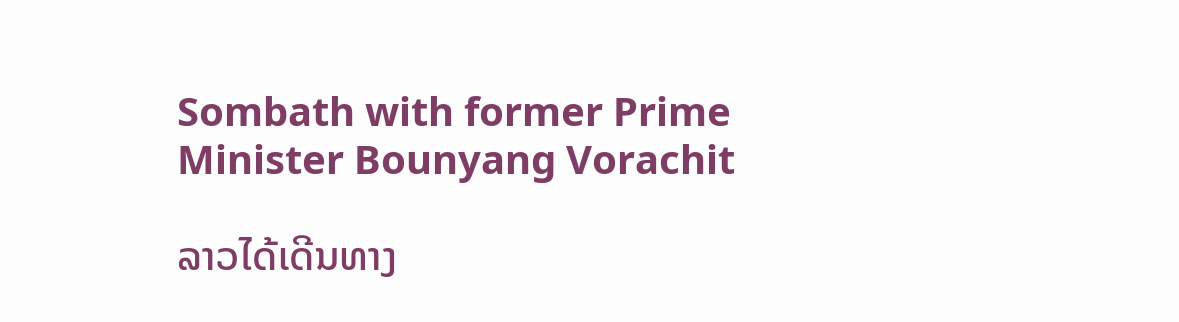Sombath with former Prime Minister Bounyang Vorachit

ລາວໄດ້ເດີນທາງ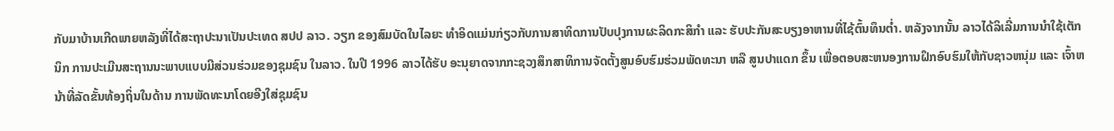ກັບມາບ້ານເກີດພາຍຫລັງທີ່ໄດ້ສະຖາປະນາເປັນປະເທດ ສປປ ລາວ. ວຽກ ຂອງສົມບັດໃນໄລຍະ ທຳອິດແມ່ນກ່ຽວກັບການສາທິດການປັບປຸງການຜະລິດກະສິກຳ ແລະ ຮັບປະກັນສະບຽງອາຫານທີ່ໄຊ້ຕົ້ນທຶນຕ່ຳ. ຫລັງຈາກນັ້ນ ລາວໄດ້ລິເລີ່ມການນຳໃຊ້ເຕັກນິກ ການປະເມີນສະຖານນະພາບແບບມີສ່ວນຮ່ວມຂອງຊຸມຊົນ ໃນລາວ. ໃນປີ 1996 ລາວໄດ້ຮັບ ອະນຸຍາດຈາກກະຊວງສຶກສາທິການຈັດຕັ້ງສູນອົບຮົມຮ່ວມພັດທະນາ ຫລື ສູນປາແດກ ຂຶ້ນ ເພື່ອຕອບສະຫນອງການຝຶກອົບຮົມໃຫ້ກັບຊາວຫນຸ່ມ ແລະ ເຈົ້າຫນ້າທີ່ລັດຂັ້ນທ້ອງຖິ່ນໃນດ້ານ ການພັດທະນາໂດຍອີງໃສ່ຊຸມຊົນ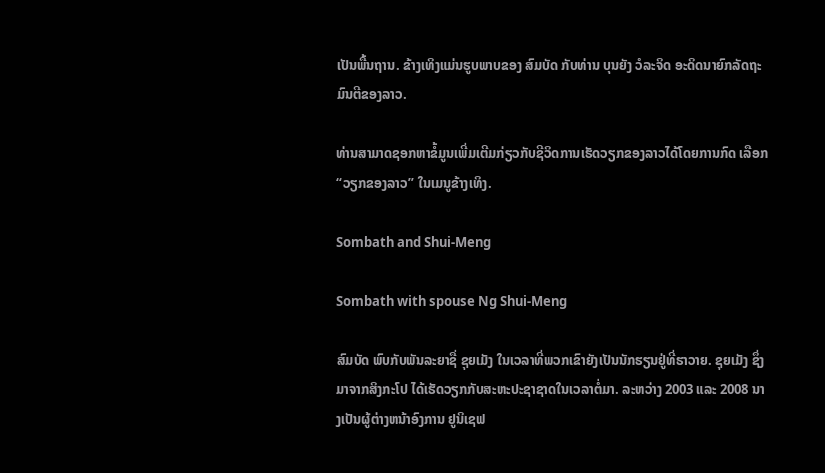ເປັນພື້ນຖານ. ຂ້າງເທິງແມ່ນຮູບພາບຂອງ ສົມບັດ ກັບທ່ານ ບຸນຍັງ ວໍລະຈິດ ອະດິດນາຍົກລັດຖະມົນຕີຂອງລາວ.

ທ່ານສາມາດຊອກຫາຂໍ້ມູນເພີ່ມເຕີມກ່ຽວກັບຊີວິດການເຮັດວຽກຂອງລາວໄດ້ໂດຍການກົດ ເລືອກ “ວຽກຂອງລາວ” ໃນເມນູຂ້າງເທິງ.

Sombath and Shui-Meng

Sombath with spouse Ng Shui-Meng

ສົມບັດ ພົບກັບພັນລະຍາຊື່ ຊຸຍເມັງ ໃນເວລາທີ່ພວກເຂົາຍັງເປັນນັກຮຽນຢູ່ທີ່ຮາວາຍ. ຊຸຍເມັງ ຊຶ່ງມາຈາກສິງກະໂປ ໄດ້ເຮັດວຽກກັບສະຫະປະຊາຊາດໃນເວລາຕໍ່ມາ. ລະຫວ່າງ 2003 ແລະ 2008 ນາງເປັນຜູ້ຕ່າງຫນ້າອົງການ ຢູນິເຊຟ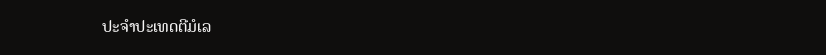ປະຈຳປະເທດຕີມໍເລ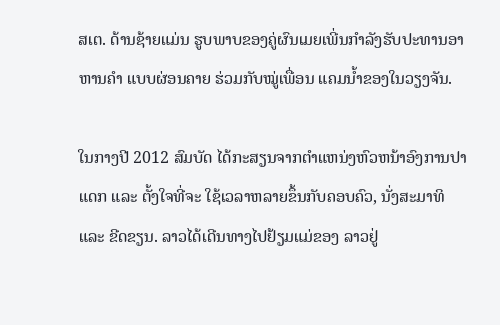ສເຕ. ດ້ານຊ້າຍແມ່ນ ຮູບພາບຂອງຄູ່ຜົນເມຍເພີ່ນກຳລັງຮັບປະທານອາຫານຄຳ ແບບຜ່ອນຄາຍ ຮ່ວມກັບໝູ່ເພື່ອນ ແຄມນ້ຳຂອງໃນວຽງຈັນ.

ໃນກາງປີ 2012 ສົມບັດ ໄດ້ກະສຽນຈາກຕຳແຫນ່ງຫົວຫນ້າອົງການປາແດກ ແລະ ຕັ້ງໃຈທີ່ຈະ ໃຊ້ເວລາຫລາຍຂຶ້ນກັບຄອບຄົວ, ນັ່ງສະມາທິ ແລະ ຂີດຂຽນ. ລາວໄດ້ເດີນທາງໄປຢ້ຽມແມ່ຂອງ ລາວຢູ່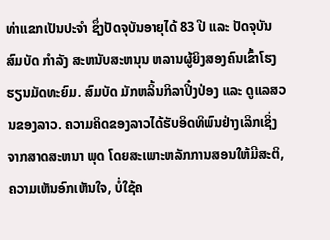ທ່າແຂກເປັນປະຈຳ ຊຶ່ງປັດຈຸບັນອາຍຸໄດ້ 83 ປີ ແລະ ປັດຈຸບັນ ສົມບັດ ກຳລັງ ສະຫນັບສະຫນຸນ ຫລານຜູ້ຍິງສອງຄົນເຂົ້າໂຮງຮຽນມັດທະຍົມ. ສົມບັດ ມັກຫລິ້ນກິລາປິ໋ງປ່ອງ ແລະ ດູແລສວນຂອງລາວ. ຄວາມຄິດຂອງລາວໄດ້ຮັບອິດທິພົນຢ່າງເລິກເຊິ່ງຈາກສາດສະຫນາ ພຸດ ໂດຍສະເພາະຫລັກການສອນໃຫ້ມີສະຕິ, ຄວາມເຫັນອົກເຫັນໃຈ, ບໍ່ໃຊ້ຄ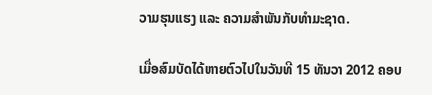ວາມຮຸນແຮງ ແລະ ຄວາມສຳພັນກັບທຳມະຊາດ.

ເມື່ອສົມບັດໄດ້ຫາຍຕົວໄປໃນວັນທີ 15 ທັນວາ 2012 ຄອບ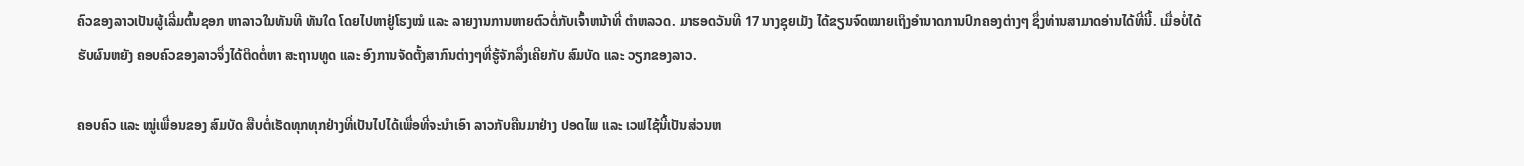ຄົວຂອງລາວເປັນຜູ້ເລີ່ມຕົ້ນຊອກ ຫາລາວໃນທັນທີ ທັນໃດ ໂດຍໄປຫາຢູ່ໂຮງໝໍ ແລະ ລາຍງານການຫາຍຕົວຕໍ່ກັບເຈົ້າຫນ້າທີ່ ຕຳຫລວດ. ມາຮອດວັນທີ 17 ນາງຊຸຍເມັງ ໄດ້ຂຽນຈົດໝາຍເຖິງອຳນາດການປົກຄອງຕ່າງໆ ຊຶ່ງທ່ານສາມາດອ່ານໄດ້ທີ່ນີ້. ເມື່ອບໍ່ໄດ້ຮັບຜົນຫຍັງ ຄອບຄົວຂອງລາວຈຶ່ງໄດ້ຕິດຕໍ່ຫາ ສະຖານທູດ ແລະ ອົງການຈັດຕັ້ງສາກົນຕ່າງໆທີ່ຮູ້ຈັກລຶ່ງເຄີຍກັບ ສົມບັດ ແລະ ວຽກຂອງລາວ.

ຄອບຄົວ ແລະ ໝູ່ເພື່ອນຂອງ ສົມບັດ ສືບຕໍ່ເຮັດທຸກທຸກຢ່າງທີ່ເປັນໄປໄດ້ເພື່ອທີ່ຈະນຳເອົາ ລາວກັບຄືນມາຢ່າງ ປອດໄພ ແລະ ເວຟໄຊ້ນີ້ເປັນສ່ວນຫ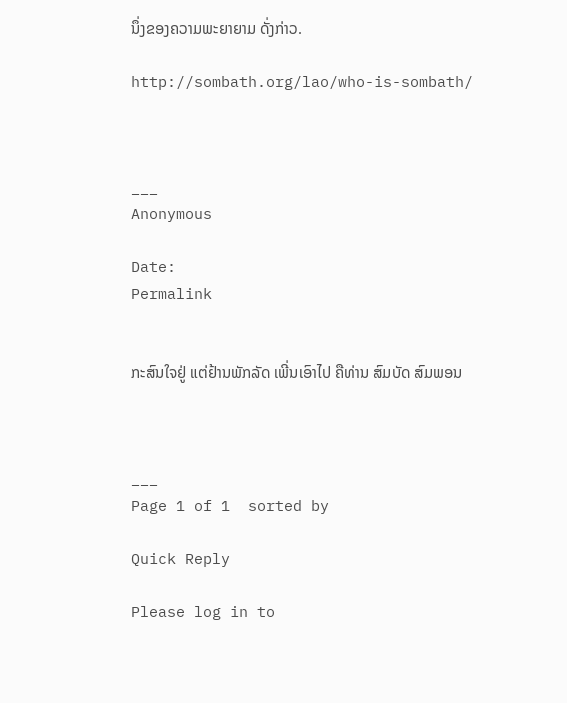ນຶ່ງຂອງຄວາມພະຍາຍາມ ດັ່ງກ່າວ.

http://sombath.org/lao/who-is-sombath/



___
Anonymous

Date:
Permalink


ກະສົນໃຈຢູ່ ແຕ່ຢ້ານພັກລັດ ເພີ່ນເອົາໄປ ຄືທ່ານ ສົມບັດ ສົມພອນ



___
Page 1 of 1  sorted by

Quick Reply

Please log in to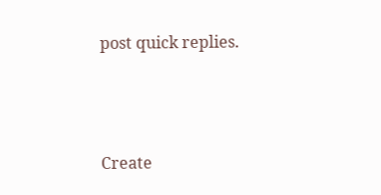post quick replies.



Create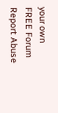your own FREE Forum
Report Abuse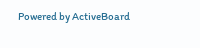Powered by ActiveBoard